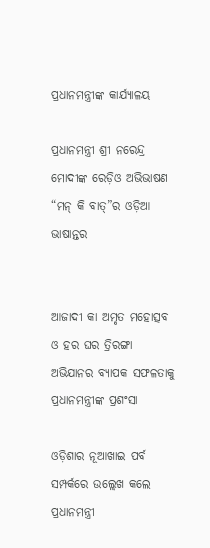ପ୍ରଧାନମନ୍ତ୍ରୀଙ୍କ କାର୍ଯ୍ୟାଳୟ

ପ୍ରଧାନମନ୍ତ୍ରୀ ଶ୍ରୀ ନରେନ୍ଦ୍ର ମୋଦୀଙ୍କ ରେଡ଼ିଓ ଅଭିଭାଷଣ “ମନ୍ କି ବାତ୍”ର ଓଡ଼ିଆ ଭାଷାନ୍ତର


ଆଜାଦୀ କା ଅମୃତ ମହୋତ୍ସବ ଓ ହର ଘର ତ୍ରିରଙ୍ଗା ଅଭିଯାନର ବ୍ୟାପକ ସଫଳତାକୁ ପ୍ରଧାନମନ୍ତ୍ରୀଙ୍କ ପ୍ରଶଂସା

ଓଡ଼ିଶାର ନୂଆଖାଇ ପର୍ବ ସମ୍ପର୍କରେ ଉଲ୍ଲେଖ କଲେ ପ୍ରଧାନମନ୍ତ୍ରୀ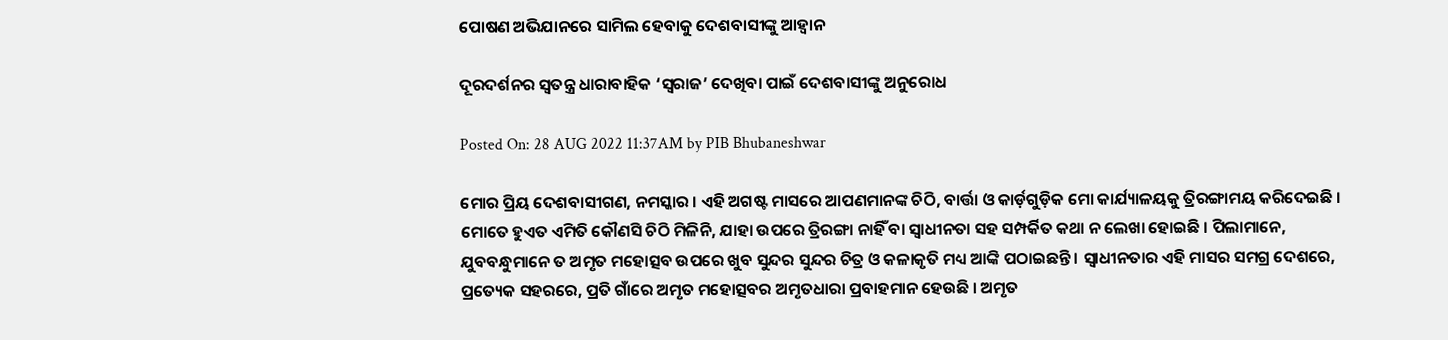ପୋଷଣ ଅଭିଯାନରେ ସାମିଲ ହେବାକୁ ଦେଶବାସୀଙ୍କୁ ଆହ୍ଵାନ

ଦୂରଦର୍ଶନର ସ୍ଵତନ୍ତ୍ର ଧାରାବାହିକ ‘ସ୍ୱରାଜ’ ଦେଖିବା ପାଇଁ ଦେଶବାସୀଙ୍କୁ ଅନୁରୋଧ

Posted On: 28 AUG 2022 11:37AM by PIB Bhubaneshwar

ମୋର ପ୍ରିୟ ଦେଶବାସୀଗଣ, ନମସ୍କାର । ଏହି ଅଗଷ୍ଟ ମାସରେ ଆପଣମାନଙ୍କ ଚିଠି, ବାର୍ତ୍ତା ଓ କାର୍ଡ଼ଗୁଡ଼ିକ ମୋ କାର୍ଯ୍ୟାଳୟକୁ ତ୍ରିରଙ୍ଗାମୟ କରିଦେଇଛି । ମୋତେ ହୁଏତ ଏମିତି କୌଣସି ଚିଠି ମିଳିନି, ଯାହା ଉପରେ ତ୍ରିରଙ୍ଗା ନାହିଁ ବା ସ୍ୱାଧୀନତା ସହ ସମ୍ପର୍କିତ କଥା ନ ଲେଖା ହୋଇଛି । ପିଲାମାନେ, ଯୁବବନ୍ଧୁମାନେ ତ ଅମୃତ ମହୋତ୍ସବ ଉପରେ ଖୁବ ସୁନ୍ଦର ସୁନ୍ଦର ଚିତ୍ର ଓ କଳାକୃତି ମଧ୍ୟ ଆଙ୍କି ପଠାଇଛନ୍ତି । ସ୍ୱାଧୀନତାର ଏହି ମାସର ସମଗ୍ର ଦେଶରେ, ପ୍ରତ୍ୟେକ ସହରରେ, ପ୍ରତି ଗାଁରେ ଅମୃତ ମହୋତ୍ସବର ଅମୃତଧାରା ପ୍ରବାହମାନ ହେଉଛି । ଅମୃତ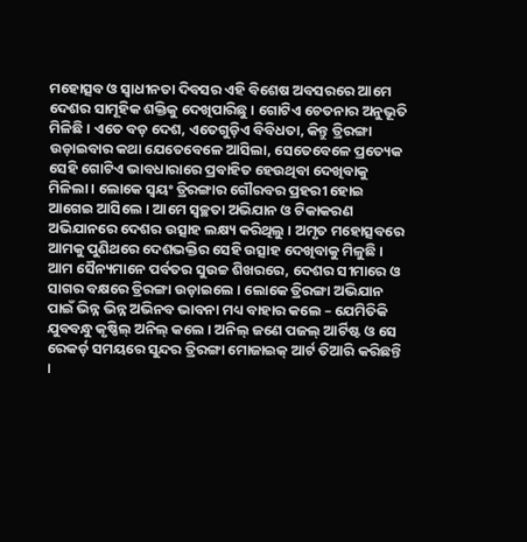ମହୋତ୍ସବ ଓ ସ୍ୱାଧୀନତା ଦିବସର ଏହି ବିଶେଷ ଅବସରରେ ଆମେ ଦେଶର ସାମୂହିକ ଶକ୍ତିକୁ ଦେଖିପାରିଛୁ । ଗୋଟିଏ ଚେତନାର ଅନୁଭୂତି ମିଳିଛି । ଏତେ ବଡ଼ ଦେଶ, ଏତେଗୁଡ଼ିଏ ବିବିଧତା, କିନ୍ତୁ ତ୍ରିରଙ୍ଗା ଉଡ଼ାଇବାର କଥା ଯେତେବେଳେ ଆସିଲା, ସେତେବେଳେ ପ୍ରତ୍ୟେକ ସେହି ଗୋଟିଏ ଭାବଧାରାରେ ପ୍ରବାହିତ ହେଉଥିବା ଦେଖିବାକୁ ମିଳିଲା । ଲୋକେ ସ୍ୱୟଂ ତ୍ରିରଙ୍ଗାର ଗୌରବର ପ୍ରହରୀ ହୋଇ ଆଗେଇ ଆସିଲେ । ଆମେ ସ୍ୱଚ୍ଛତା ଅଭିଯାନ ଓ ଟିକାକରଣ ଅଭିଯାନରେ ଦେଶର ଉତ୍ସାହ ଲକ୍ଷ୍ୟ କରିଥିଲୁ । ଅମୃତ ମହୋତ୍ସବରେ ଆମକୁ ପୁଣିଥରେ ଦେଶଭକ୍ତିର ସେହି ଉତ୍ସାହ ଦେଖିବାକୁ ମିଳୁଛି । ଆମ ସୈନ୍ୟମାନେ ପର୍ବତର ସୁଉଚ୍ଚ ଶିଖରରେ, ଦେଶର ସୀମାରେ ଓ ସାଗର ବକ୍ଷରେ ତ୍ରିରଙ୍ଗା ଉଡ଼ାଇଲେ । ଲୋକେ ତ୍ରିରଙ୍ଗା ଅଭିଯାନ ପାଇଁ ଭିନ୍ନ ଭିନ୍ନ ଅଭିନବ ଭାବନା ମଧ୍ୟ ବାହାର କଲେ – ଯେମିତିକି ଯୁବବନ୍ଧୁ କୃଷ୍ଣିଲ୍ ଅନିଲ୍ କଲେ । ଅନିଲ୍ ଜଣେ ପଜଲ୍ ଆର୍ଟିଷ୍ଟ ଓ ସେ ରେକର୍ଡ଼ ସମୟରେ ସୁନ୍ଦର ତ୍ରିରଙ୍ଗା ମୋଜାଇକ୍ ଆର୍ଟ ତିଆରି କରିଛନ୍ତି ।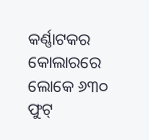କର୍ଣ୍ଣାଟକର କୋଲାରରେ ଲୋକେ ୬୩୦ ଫୁଟ୍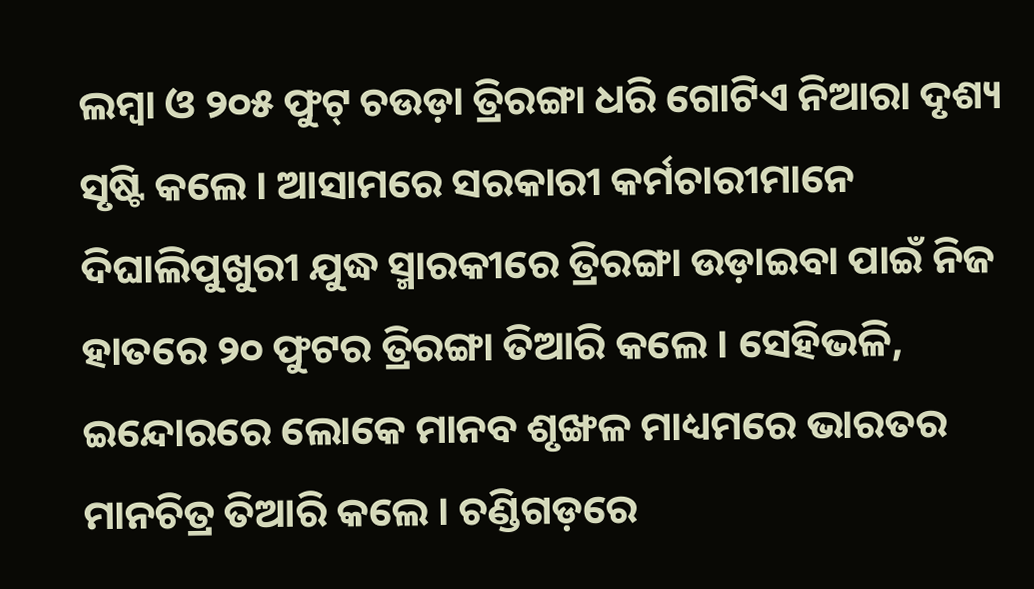ଲମ୍ବା ଓ ୨୦୫ ଫୁଟ୍ ଚଉଡ଼ା ତ୍ରିରଙ୍ଗା ଧରି ଗୋଟିଏ ନିଆରା ଦୃଶ୍ୟ ସୃଷ୍ଟି କଲେ । ଆସାମରେ ସରକାରୀ କର୍ମଚାରୀମାନେ ଦିଘାଲିପୁଖୁରୀ ଯୁଦ୍ଧ ସ୍ମାରକୀରେ ତ୍ରିରଙ୍ଗା ଉଡ଼ାଇବା ପାଇଁ ନିଜ ହାତରେ ୨୦ ଫୁଟର ତ୍ରିରଙ୍ଗା ତିଆରି କଲେ । ସେହିଭଳି, ଇନ୍ଦୋରରେ ଲୋକେ ମାନବ ଶୃଙ୍ଖଳ ମାଧ୍ୟମରେ ଭାରତର ମାନଚିତ୍ର ତିଆରି କଲେ । ଚଣ୍ଡିଗଡ଼ରେ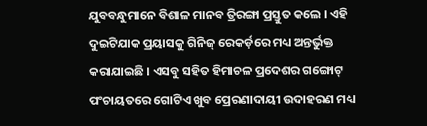ଯୁବବନ୍ଧୁମାନେ ବିଶାଳ ମାନବ ତ୍ରିରଙ୍ଗା ପ୍ରସ୍ତୁତ କଲେ । ଏହି ଦୁଇଟିଯାକ ପ୍ରୟାସକୁ ଗିନିଜ୍ ରେକର୍ଡ଼ରେ ମଧ୍ୟ ଅନ୍ତର୍ଭୁକ୍ତ କରାଯାଇଛି । ଏସବୁ ସହିତ ହିମାଚଳ ପ୍ରଦେଶର ଗଙ୍ଗୋଟ୍ ପଂଚାୟତରେ ଗୋଟିଏ ଖୁବ ପ୍ରେରଣାଦାୟୀ ଉଦାହରଣ ମଧ୍ୟ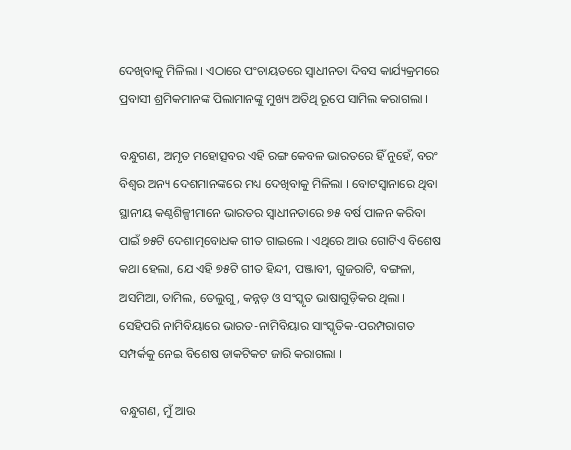ଦେଖିବାକୁ ମିଳିଲା । ଏଠାରେ ପଂଚାୟତରେ ସ୍ୱାଧୀନତା ଦିବସ କାର୍ଯ୍ୟକ୍ରମରେ ପ୍ରବାସୀ ଶ୍ରମିକମାନଙ୍କ ପିଲାମାନଙ୍କୁ ମୁଖ୍ୟ ଅତିଥି ରୂପେ ସାମିଲ କରାଗଲା ।

ବନ୍ଧୁଗଣ, ଅମୃତ ମହୋତ୍ସବର ଏହି ରଙ୍ଗ କେବଳ ଭାରତରେ ହିଁ ନୁହେଁ, ବରଂ ବିଶ୍ୱର ଅନ୍ୟ ଦେଶମାନଙ୍କରେ ମଧ୍ୟ ଦେଖିବାକୁ ମିଳିଲା । ବୋଟସ୍ୱାନାରେ ଥିବା ସ୍ଥାନୀୟ କଣ୍ଠଶିଳ୍ପୀମାନେ ଭାରତର ସ୍ୱାଧୀନତାରେ ୭୫ ବର୍ଷ ପାଳନ କରିବା ପାଇଁ ୭୫ଟି ଦେଶାତ୍ମବୋଧକ ଗୀତ ଗାଇଲେ । ଏଥିରେ ଆଉ ଗୋଟିଏ ବିଶେଷ କଥା ହେଲା, ଯେ ଏହି ୭୫ଟି ଗୀତ ହିନ୍ଦୀ, ପଞ୍ଜାବୀ, ଗୁଜରାଟି, ବଙ୍ଗଳା, ଅସମିଆ, ତାମିଲ, ତେଲୁଗୁ, କନ୍ନଡ଼ ଓ ସଂସ୍କୃତ ଭାଷାଗୁଡ଼ିକର ଥିଲା । ସେହିପରି ନାମିବିୟାରେ ଭାରତ-ନାମିବିୟାର ସାଂସ୍କୃତିକ-ପରମ୍ପରାଗତ ସମ୍ପର୍କକୁ ନେଇ ବିଶେଷ ଡାକଟିକଟ ଜାରି କରାଗଲା ।

ବନ୍ଧୁଗଣ, ମୁଁ ଆଉ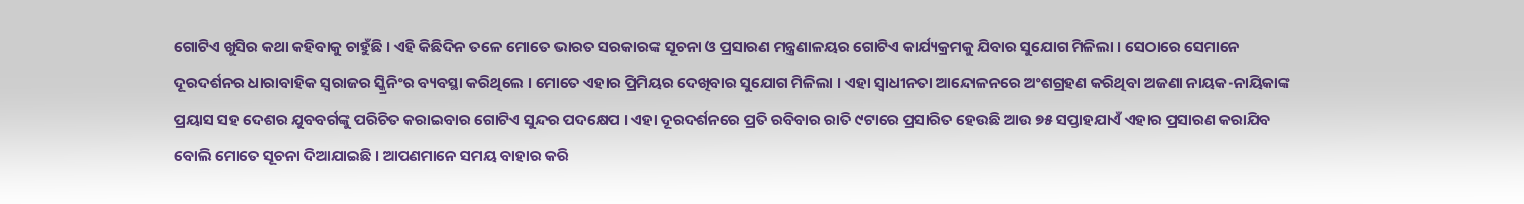ଗୋଟିଏ ଖୁସିର କଥା କହିବାକୁ ଚାହୁଁଛି । ଏହି କିଛିଦିନ ତଳେ ମୋତେ ଭାରତ ସରକାରଙ୍କ ସୂଚନା ଓ ପ୍ରସାରଣ ମନ୍ତ୍ରଣାଳୟର ଗୋଟିଏ କାର୍ଯ୍ୟକ୍ରମକୁ ଯିବାର ସୁଯୋଗ ମିଳିଲା । ସେଠାରେ ସେମାନେ ଦୂରଦର୍ଶନର ଧାରାବାହିକ ସ୍ୱରାଜର ସ୍କ୍ରିନିଂର ବ୍ୟବସ୍ଥା କରିଥିଲେ । ମୋତେ ଏହାର ପ୍ରିମିୟର ଦେଖିବାର ସୁଯୋଗ ମିଳିଲା । ଏହା ସ୍ୱାଧୀନତା ଆନ୍ଦୋଳନରେ ଅଂଶଗ୍ରହଣ କରିଥିବା ଅଜଣା ନାୟକ-ନାୟିକାଙ୍କ ପ୍ରୟାସ ସହ ଦେଶର ଯୁବବର୍ଗଙ୍କୁ ପରିଚିତ କରାଇବାର ଗୋଟିଏ ସୁନ୍ଦର ପଦକ୍ଷେପ । ଏହା ଦୂରଦର୍ଶନରେ ପ୍ରତି ରବିବାର ରାତି ୯ଟାରେ ପ୍ରସାରିତ ହେଉଛି ଆଉ ୭୫ ସପ୍ତାହଯାଏଁ ଏହାର ପ୍ରସାରଣ କରାଯିବ ବୋଲି ମୋତେ ସୂଚନା ଦିଆଯାଇଛି । ଆପଣମାନେ ସମୟ ବାହାର କରି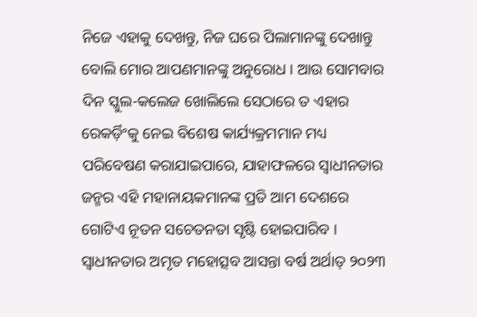ନିଜେ ଏହାକୁ ଦେଖନ୍ତୁ, ନିଜ ଘରେ ପିଲାମାନଙ୍କୁ ଦେଖାନ୍ତୁ ବୋଲି ମୋର ଆପଣମାନଙ୍କୁ ଅନୁରୋଧ । ଆଉ ସୋମବାର ଦିନ ସ୍କୁଲ-କଲେଜ ଖୋଲିଲେ ସେଠାରେ ତ ଏହାର ରେକର୍ଡ଼ିଂକୁ ନେଇ ବିଶେଷ କାର୍ଯ୍ୟକ୍ରମମାନ ମଧ୍ୟ ପରିବେଷଣ କରାଯାଇପାରେ, ଯାହାଫଳରେ ସ୍ୱାଧୀନତାର ଜନ୍ମର ଏହି ମହାନାୟକମାନଙ୍କ ପ୍ରତି ଆମ ଦେଶରେ ଗୋଟିଏ ନୂତନ ସଚେତନତା ସୃଷ୍ଟି ହୋଇପାରିବ । ସ୍ୱାଧୀନତାର ଅମୃତ ମହୋତ୍ସବ ଆସନ୍ତା ବର୍ଷ ଅର୍ଥାତ୍ ୨୦୨୩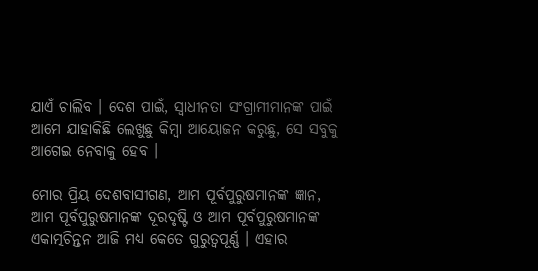ଯାଏଁ ଚାଲିବ । ଦେଶ ପାଇଁ, ସ୍ୱାଧୀନତା ସଂଗ୍ରାମୀମାନଙ୍କ ପାଇଁ ଆମେ ଯାହାକିଛି ଲେଖୁଛୁ କିମ୍ବା ଆୟୋଜନ କରୁଛୁ, ସେ ସବୁକୁ ଆଗେଇ ନେବାକୁ ହେବ ।

ମୋର ପ୍ରିୟ ଦେଶବାସୀଗଣ, ଆମ ପୂର୍ବପୁରୁଷମାନଙ୍କ ଜ୍ଞାନ, ଆମ ପୂର୍ବପୁରୁଷମାନଙ୍କ ଦୂରଦୃଷ୍ଟି ଓ ଆମ ପୂର୍ବପୁରୁଷମାନଙ୍କ ଏକାତ୍ମଚିନ୍ତନ ଆଜି ମଧ୍ୟ କେତେ ଗୁରୁତ୍ୱପୂର୍ଣ୍ଣ । ଏହାର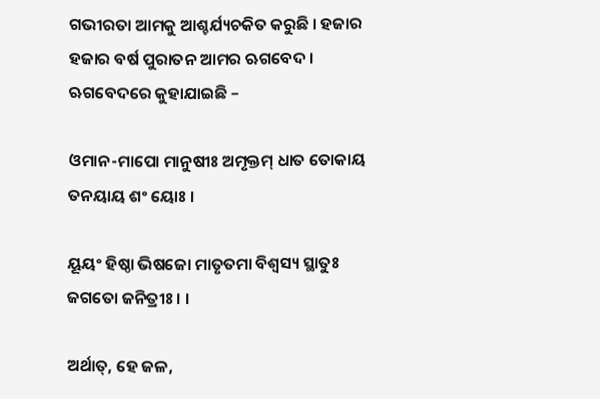ଗଭୀରତା ଆମକୁ ଆଶ୍ଚର୍ଯ୍ୟଚକିତ କରୁଛି । ହଜାର ହଜାର ବର୍ଷ ପୁରାତନ ଆମର ଋଗବେଦ । ଋଗବେଦରେ କୁହାଯାଇଛି –

ଓମାନ-ମାପୋ ମାନୁଷୀଃ ଅମୃକ୍ତମ୍ ଧାତ ତୋକାୟ ତନୟାୟ ଶଂ ୟୋଃ ।

ୟୂୟଂ ହିଷ୍ଠା ଭିଷଜୋ ମାତୃତମା ବିଶ୍ୱସ୍ୟ ସ୍ଥାତୁଃ ଜଗତୋ ଜନିତ୍ରୀଃ । ।

ଅର୍ଥାତ୍, ହେ ଜଳ,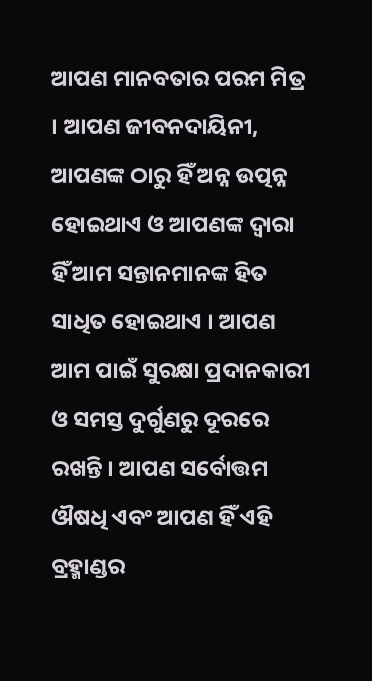ଆପଣ ମାନବତାର ପରମ ମିତ୍ର । ଆପଣ ଜୀବନଦାୟିନୀ, ଆପଣଙ୍କ ଠାରୁ ହିଁ ଅନ୍ନ ଉତ୍ପନ୍ନ ହୋଇଥାଏ ଓ ଆପଣଙ୍କ ଦ୍ୱାରା ହିଁ ଆମ ସନ୍ତାନମାନଙ୍କ ହିତ ସାଧିତ ହୋଇଥାଏ । ଆପଣ ଆମ ପାଇଁ ସୁରକ୍ଷା ପ୍ରଦାନକାରୀ ଓ ସମସ୍ତ ଦୁର୍ଗୁଣରୁ ଦୂରରେ ରଖନ୍ତି । ଆପଣ ସର୍ବୋତ୍ତମ ଔଷଧି ଏବଂ ଆପଣ ହିଁ ଏହି ବ୍ରହ୍ମାଣ୍ଡର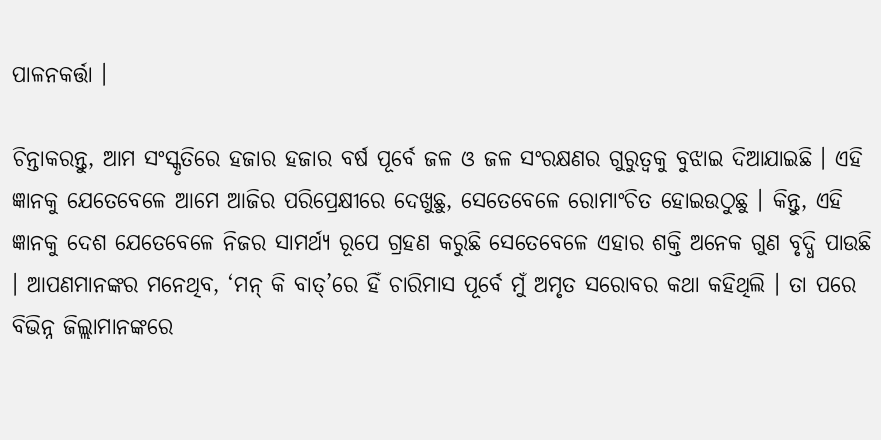ପାଳନକର୍ତ୍ତା ।

ଚିନ୍ତାକରନ୍ତୁ, ଆମ ସଂସ୍କୃତିରେ ହଜାର ହଜାର ବର୍ଷ ପୂର୍ବେ ଜଳ ଓ ଜଳ ସଂରକ୍ଷଣର ଗୁରୁତ୍ୱକୁ ବୁଝାଇ ଦିଆଯାଇଛି । ଏହି ଜ୍ଞାନକୁ ଯେତେବେଳେ ଆମେ ଆଜିର ପରିପ୍ରେକ୍ଷୀରେ ଦେଖୁଛୁ, ସେତେବେଳେ ରୋମାଂଚିତ ହୋଇଉଠୁଛୁ । କିନ୍ତୁ, ଏହି ଜ୍ଞାନକୁ ଦେଶ ଯେତେବେଳେ ନିଜର ସାମର୍ଥ୍ୟ ରୂପେ ଗ୍ରହଣ କରୁଛି ସେତେବେଳେ ଏହାର ଶକ୍ତି ଅନେକ ଗୁଣ ବୃଦ୍ଧି ପାଉଛି । ଆପଣମାନଙ୍କର ମନେଥିବ, ‘ମନ୍ କି ବାତ୍’ରେ ହିଁ ଚାରିମାସ ପୂର୍ବେ ମୁଁ ଅମୃତ ସରୋବର କଥା କହିଥିଲି । ତା ପରେ ବିଭିନ୍ନ ଜିଲ୍ଲାମାନଙ୍କରେ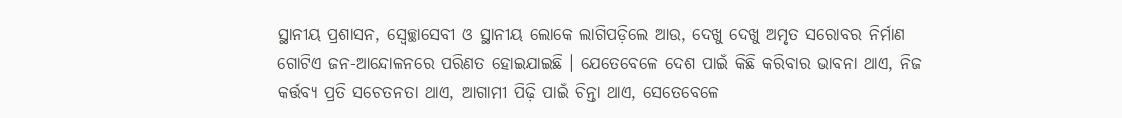ସ୍ଥାନୀୟ ପ୍ରଶାସନ, ସ୍ୱେଚ୍ଛାସେବୀ ଓ ସ୍ଥାନୀୟ ଲୋକେ ଲାଗିପଡ଼ିଲେ ଆଉ, ଦେଖୁ ଦେଖୁ ଅମୃତ ସରୋବର ନିର୍ମାଣ ଗୋଟିଏ ଜନ-ଆନ୍ଦୋଳନରେ ପରିଣତ ହୋଇଯାଇଛି । ଯେତେବେଳେ ଦେଶ ପାଇଁ କିଛି କରିବାର ଭାବନା ଥାଏ, ନିଜ କର୍ତ୍ତବ୍ୟ ପ୍ରତି ସଚେତନତା ଥାଏ, ଆଗାମୀ ପିଢ଼ି ପାଇଁ ଚିନ୍ତା ଥାଏ, ସେତେବେଳେ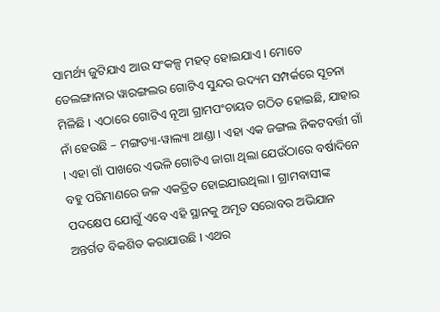ସାମର୍ଥ୍ୟ ଜୁଟିଯାଏ ଆଉ ସଂକଳ୍ପ ମହତ୍ ହୋଇଯାଏ । ମୋତେ ତେଲଙ୍ଗାନାର ୱାରଙ୍ଗଲର ଗୋଟିଏ ସୁନ୍ଦର ଉଦ୍ୟମ ସମ୍ପର୍କରେ ସୂଚନା ମିଳିଛି । ଏଠାରେ ଗୋଟିଏ ନୂଆ ଗ୍ରାମପଂଚାୟତ ଗଠିତ ହୋଇଛି, ଯାହାର ନାଁ ହେଉଛି – ମଙ୍ଗତ୍ୟା-ୱାଲ୍ୟା ଥାଣ୍ଡା । ଏହା ଏକ ଜଙ୍ଗଲ ନିକଟବର୍ତ୍ତୀ ଗାଁ । ଏହା ଗାଁ ପାଖରେ ଏଭଳି ଗୋଟିଏ ଜାଗା ଥିଲା ଯେଉଁଠାରେ ବର୍ଷାଦିନେ ବହୁ ପରିମାଣରେ ଜଳ ଏକତ୍ରିତ ହୋଇଯାଉଥିଲା । ଗ୍ରାମବାସୀଙ୍କ ପଦକ୍ଷେପ ଯୋଗୁଁ ଏବେ ଏହି ସ୍ଥାନକୁ ଅମୃତ ସରୋବର ଅଭିଯାନ ଅନ୍ତର୍ଗତ ବିକଶିତ କରାଯାଉଛି । ଏଥର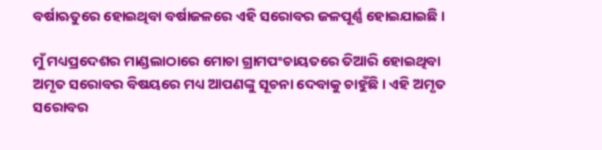ବର୍ଷାଋତୁରେ ହୋଇଥିବା ବର୍ଷାଜଳରେ ଏହି ସରୋବର ଜଳପୂର୍ଣ୍ଣ ହୋଇଯାଇଛି ।

ମୁଁ ମଧ୍ୟପ୍ରଦେଶର ମାଣ୍ଡଲାଠାରେ ମୋଚା ଗ୍ରାମପଂଚାୟତରେ ତିଆରି ହୋଇଥିବା ଅମୃତ ସରୋବର ବିଷୟରେ ମଧ୍ୟ ଆପଣଙ୍କୁ ସୂଚନା ଦେବାକୁ ଚାହୁଁଛି । ଏହି ଅମୃତ ସରୋବର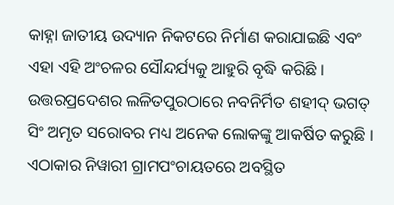କାହ୍ନା ଜାତୀୟ ଉଦ୍ୟାନ ନିକଟରେ ନିର୍ମାଣ କରାଯାଇଛି ଏବଂ ଏହା ଏହି ଅଂଚଳର ସୌନ୍ଦର୍ଯ୍ୟକୁ ଆହୁରି ବୃଦ୍ଧି କରିଛି । ଉତ୍ତରପ୍ରଦେଶର ଲଳିତପୁରଠାରେ ନବନିର୍ମିତ ଶହୀଦ୍ ଭଗତ୍ ସିଂ ଅମୃତ ସରୋବର ମଧ୍ୟ ଅନେକ ଲୋକଙ୍କୁ ଆକର୍ଷିତ କରୁଛି । ଏଠାକାର ନିୱାରୀ ଗ୍ରାମପଂଚାୟତରେ ଅବସ୍ଥିତ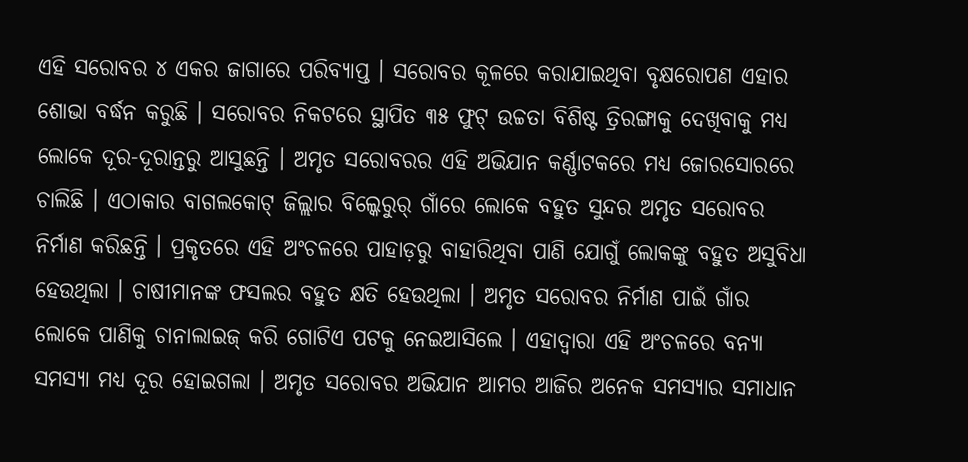ଏହି ସରୋବର ୪ ଏକର ଜାଗାରେ ପରିବ୍ୟାପ୍ତ । ସରୋବର କୂଳରେ କରାଯାଇଥିବା ବୃକ୍ଷରୋପଣ ଏହାର ଶୋଭା ବର୍ଦ୍ଧନ କରୁଛି । ସରୋବର ନିକଟରେ ସ୍ଥାପିତ ୩୫ ଫୁଟ୍ ଉଚ୍ଚତା ବିଶିଷ୍ଟ ତ୍ରିରଙ୍ଗାକୁ ଦେଖିବାକୁ ମଧ୍ୟ ଲୋକେ ଦୂର-ଦୂରାନ୍ତରୁ ଆସୁଛନ୍ତି । ଅମୃତ ସରୋବରର ଏହି ଅଭିଯାନ କର୍ଣ୍ଣାଟକରେ ମଧ୍ୟ ଜୋରସୋରରେ ଚାଲିଛି । ଏଠାକାର ବାଗଲକୋଟ୍ ଜିଲ୍ଲାର ବିଲ୍କେରୁର୍ ଗାଁରେ ଲୋକେ ବହୁତ ସୁନ୍ଦର ଅମୃତ ସରୋବର ନିର୍ମାଣ କରିଛନ୍ତି । ପ୍ରକୃତରେ ଏହି ଅଂଚଳରେ ପାହାଡ଼ରୁ ବାହାରିଥିବା ପାଣି ଯୋଗୁଁ ଲୋକଙ୍କୁ ବହୁତ ଅସୁବିଧା ହେଉଥିଲା । ଚାଷୀମାନଙ୍କ ଫସଲର ବହୁତ କ୍ଷତି ହେଉଥିଲା । ଅମୃତ ସରୋବର ନିର୍ମାଣ ପାଇଁ ଗାଁର ଲୋକେ ପାଣିକୁ ଚାନାଲାଇଜ୍ କରି ଗୋଟିଏ ପଟକୁ ନେଇଆସିଲେ । ଏହାଦ୍ୱାରା ଏହି ଅଂଚଳରେ ବନ୍ୟା ସମସ୍ୟା ମଧ୍ୟ ଦୂର ହୋଇଗଲା । ଅମୃତ ସରୋବର ଅଭିଯାନ ଆମର ଆଜିର ଅନେକ ସମସ୍ୟାର ସମାଧାନ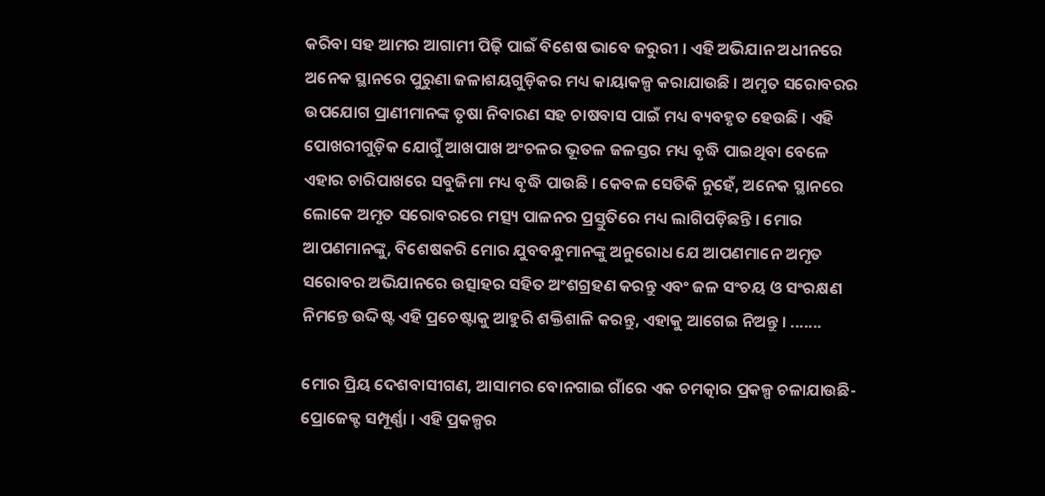କରିବା ସହ ଆମର ଆଗାମୀ ପିଢ଼ି ପାଇଁ ବିଶେଷ ଭାବେ ଜରୁରୀ । ଏହି ଅଭିଯାନ ଅଧୀନରେ ଅନେକ ସ୍ଥାନରେ ପୁରୁଣା ଜଳାଶୟଗୁଡ଼ିକର ମଧ୍ୟ କାୟାକଳ୍ପ କରାଯାଉଛି । ଅମୃତ ସରୋବରର ଉପଯୋଗ ପ୍ରାଣୀମାନଙ୍କ ତୃଷା ନିବାରଣ ସହ ଚାଷବାସ ପାଇଁ ମଧ୍ୟ ବ୍ୟବହୃତ ହେଉଛି । ଏହି ପୋଖରୀଗୁଡ଼ିକ ଯୋଗୁଁ ଆଖପାଖ ଅଂଚଳର ଭୂତଳ ଜଳସ୍ତର ମଧ୍ୟ ବୃଦ୍ଧି ପାଇଥିବା ବେଳେ ଏହାର ଚାରିପାଖରେ ସବୁଜିମା ମଧ୍ୟ ବୃଦ୍ଧି ପାଉଛି । କେବଳ ସେତିକି ନୁହେଁ, ଅନେକ ସ୍ଥାନରେ ଲୋକେ ଅମୃତ ସରୋବରରେ ମତ୍ସ୍ୟ ପାଳନର ପ୍ରସ୍ତୁତିରେ ମଧ୍ୟ ଲାଗିପଡ଼ିଛନ୍ତି । ମୋର ଆପଣମାନଙ୍କୁ, ବିଶେଷକରି ମୋର ଯୁବବନ୍ଧୁମାନଙ୍କୁ ଅନୁରୋଧ ଯେ ଆପଣମାନେ ଅମୃତ ସରୋବର ଅଭିଯାନରେ ଉତ୍ସାହର ସହିତ ଅଂଶଗ୍ରହଣ କରନ୍ତୁ ଏବଂ ଜଳ ସଂଚୟ ଓ ସଂରକ୍ଷଣ ନିମନ୍ତେ ଉଦ୍ଦିଷ୍ଟ ଏହି ପ୍ରଚେଷ୍ଟାକୁ ଆହୁରି ଶକ୍ତିଶାଳି କରନ୍ତୁ, ଏହାକୁ ଆଗେଇ ନିଅନ୍ତୁ । .......

ମୋର ପ୍ରିୟ ଦେଶବାସୀଗଣ, ଆସାମର ବୋନଗାଇ ଗାଁରେ ଏକ ଚମତ୍କାର ପ୍ରକଳ୍ପ ଚଳାଯାଉଛି- ପ୍ରୋଜେକ୍ଟ ସମ୍ପୂର୍ଣ୍ଣା । ଏହି ପ୍ରକଳ୍ପର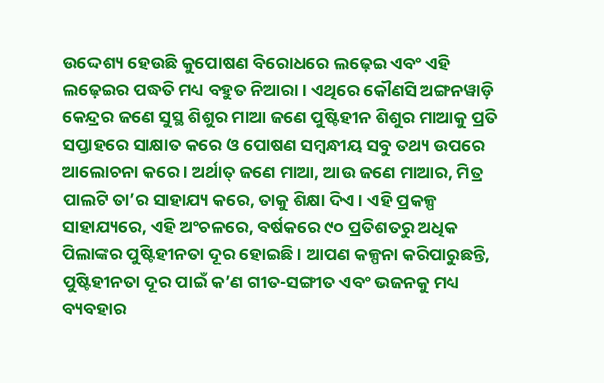ଉଦ୍ଦେଶ୍ୟ ହେଉଛି କୁପୋଷଣ ବିରୋଧରେ ଲଢ଼େଇ ଏବଂ ଏହି ଲଢ଼େଇର ପଦ୍ଧତି ମଧ୍ୟ ବହୁତ ନିଆରା । ଏଥିରେ କୌଣସି ଅଙ୍ଗନୱାଡ଼ି କେନ୍ଦ୍ରର ଜଣେ ସୁସ୍ଥ ଶିଶୁର ମାଆ ଜଣେ ପୁଷ୍ଟିହୀନ ଶିଶୁର ମାଆକୁ ପ୍ରତି ସପ୍ତାହରେ ସାକ୍ଷାତ କରେ ଓ ପୋଷଣ ସମ୍ବନ୍ଧୀୟ ସବୁ ତଥ୍ୟ ଉପରେ ଆଲୋଚନା କରେ । ଅର୍ଥାତ୍ ଜଣେ ମାଆ, ଆଉ ଜଣେ ମାଆର, ମିତ୍ର ପାଲଟି ତା’ର ସାହାଯ୍ୟ କରେ, ତାକୁ ଶିକ୍ଷା ଦିଏ । ଏହି ପ୍ରକଳ୍ପ ସାହାଯ୍ୟରେ, ଏହି ଅଂଚଳରେ, ବର୍ଷକରେ ୯୦ ପ୍ରତିଶତରୁ ଅଧିକ ପିଲାଙ୍କର ପୁଷ୍ଟିହୀନତା ଦୂର ହୋଇଛି । ଆପଣ କଳ୍ପନା କରିପାରୁଛନ୍ତି, ପୁଷ୍ଟିହୀନତା ଦୂର ପାଇଁ କ’ଣ ଗୀତ-ସଙ୍ଗୀତ ଏବଂ ଭଜନକୁ ମଧ୍ୟ ବ୍ୟବହାର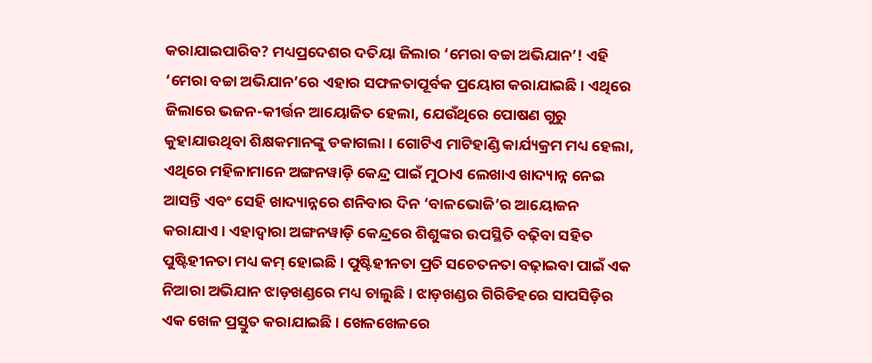କରାଯାଇପାରିବ? ମଧ୍ୟପ୍ରଦେଶର ଦତିୟା ଜିଲାର ‘ମେରା ବଚ୍ଚା ଅଭିଯାନ’! ଏହି ‘ମେରା ବଚ୍ଚା ଅଭିଯାନ’ରେ ଏହାର ସଫଳତାପୂର୍ବକ ପ୍ରୟୋଗ କରାଯାଇଛି । ଏଥିରେ ଜିଲାରେ ଭଜନ-କୀର୍ତ୍ତନ ଆୟୋଜିତ ହେଲା, ଯେଉଁଥିରେ ପୋଷଣ ଗୁରୁ କୁହାଯାଉଥିବା ଶିକ୍ଷକମାନଙ୍କୁ ଡକାଗଲା । ଗୋଟିଏ ମାଟିହାଣ୍ଡି କାର୍ଯ୍ୟକ୍ରମ ମଧ୍ୟ ହେଲା, ଏଥିରେ ମହିଳାମାନେ ଅଙ୍ଗନୱାଡ଼ି କେନ୍ଦ୍ର ପାଇଁ ମୁଠାଏ ଲେଖାଏ ଖାଦ୍ୟାନ୍ନ ନେଇ ଆସନ୍ତି ଏବଂ ସେହି ଖାଦ୍ୟାନ୍ନରେ ଶନିବାର ଦିନ ‘ବାଳଭୋଜି’ର ଆୟୋଜନ କରାଯାଏ । ଏହାଦ୍ୱାରା ଅଙ୍ଗନୱାଡ଼ି କେନ୍ଦ୍ରରେ ଶିଶୁଙ୍କର ଉପସ୍ଥିତି ବଢ଼ିବା ସହିତ ପୁଷ୍ଟିହୀନତା ମଧ୍ୟ କମ୍ ହୋଇଛି । ପୁଷ୍ଟିହୀନତା ପ୍ରତି ସଚେତନତା ବଢ଼ାଇବା ପାଇଁ ଏକ ନିଆରା ଅଭିଯାନ ଝାଡ଼ଖଣ୍ଡରେ ମଧ୍ୟ ଚାଲୁଛି । ଝାଡ଼ଖଣ୍ଡର ଗିରିଡିହରେ ସାପସିଡ଼ିର ଏକ ଖେଳ ପ୍ରସ୍ତୁତ କରାଯାଇଛି । ଖେଳଖେଳରେ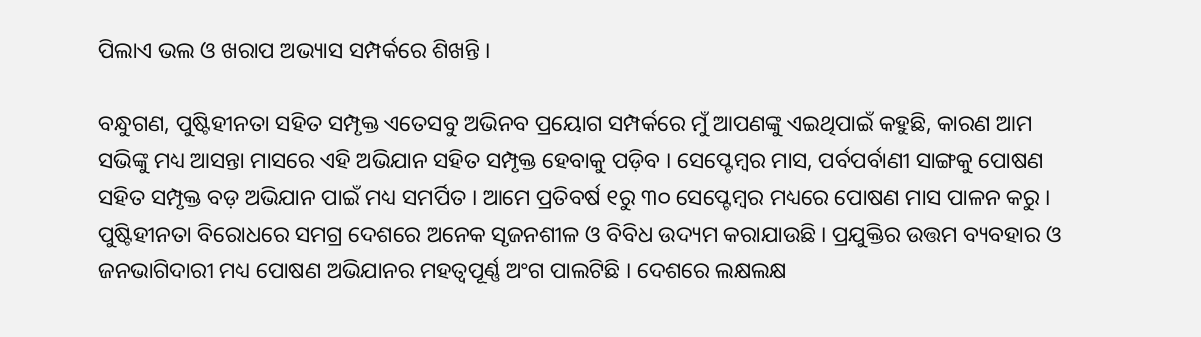ପିଲାଏ ଭଲ ଓ ଖରାପ ଅଭ୍ୟାସ ସମ୍ପର୍କରେ ଶିଖନ୍ତି ।

ବନ୍ଧୁଗଣ, ପୁଷ୍ଟିହୀନତା ସହିତ ସମ୍ପୃକ୍ତ ଏତେସବୁ ଅଭିନବ ପ୍ରୟୋଗ ସମ୍ପର୍କରେ ମୁଁ ଆପଣଙ୍କୁ ଏଇଥିପାଇଁ କହୁଛି, କାରଣ ଆମ ସଭିଙ୍କୁ ମଧ୍ୟ ଆସନ୍ତା ମାସରେ ଏହି ଅଭିଯାନ ସହିତ ସମ୍ପୃକ୍ତ ହେବାକୁ ପଡ଼ିବ । ସେପ୍ଟେମ୍ବର ମାସ, ପର୍ବପର୍ବାଣୀ ସାଙ୍ଗକୁ ପୋଷଣ ସହିତ ସମ୍ପୃକ୍ତ ବଡ଼ ଅଭିଯାନ ପାଇଁ ମଧ୍ୟ ସମର୍ପିତ । ଆମେ ପ୍ରତିବର୍ଷ ୧ରୁ ୩୦ ସେପ୍ଟେମ୍ବର ମଧ୍ୟରେ ପୋଷଣ ମାସ ପାଳନ କରୁ । ପୁଷ୍ଟିହୀନତା ବିରୋଧରେ ସମଗ୍ର ଦେଶରେ ଅନେକ ସୃଜନଶୀଳ ଓ ବିବିଧ ଉଦ୍ୟମ କରାଯାଉଛି । ପ୍ରଯୁକ୍ତିର ଉତ୍ତମ ବ୍ୟବହାର ଓ ଜନଭାଗିଦାରୀ ମଧ୍ୟ ପୋଷଣ ଅଭିଯାନର ମହତ୍ୱପୂର୍ଣ୍ଣ ଅଂଗ ପାଲଟିଛି । ଦେଶରେ ଲକ୍ଷଲକ୍ଷ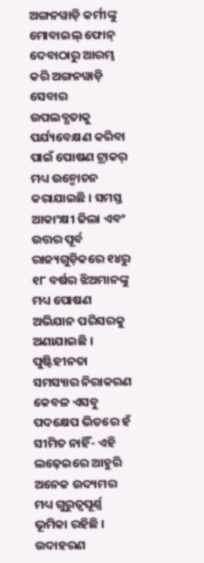ଅଙ୍ଗନୱାଡ଼ି କର୍ମୀଙ୍କୁ ମୋବାଇଲ୍ ଫୋନ୍ ଦେବାଠାରୁ ଆରମ୍ଭ କରି ଅଙ୍ଗନୱାଡ଼ି ସେବାର ଉପଲବ୍ଧତାକୁ ପର୍ଯ୍ୟବେକ୍ଷଣ କରିବା ପାଇଁ ପୋଷଣ ଟ୍ରାକର୍ ମଧ୍ୟ ଉନ୍ମୋଚନ କରାଯାଇଛି । ସମସ୍ତ ଆକାଂକ୍ଷୀ ଜିଲା ଏବଂ ଉତ୍ତର ପୂର୍ବ ରାଜ୍ୟଗୁଡ଼ିକରେ ୧୪ରୁ ୧୮ ବର୍ଷର ଝିଅମାନଙ୍କୁ ମଧ୍ୟ ପୋଷଣ ଅଭିଯାନ ପରିସରକୁ ଅଣାଯାଇଛି । ପୁଷ୍ଟିହୀନତା ସମସ୍ୟାର ନିରାକରଣ କେବଳ ଏସବୁ ପଦକ୍ଷେପ ଭିତରେ ହଁ ସୀମିତ ନାହିଁ- ଏହି ଲଢ଼େଇରେ ଆହୁରି ଅନେକ ଉଦ୍ୟମର ମଧ୍ୟ ଗୁରୁତ୍ୱପୂର୍ଣ୍ଣ ଭୂମିକା ରହିଛି । ଉଦାହରଣ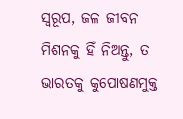ସ୍ୱରୂପ, ଜଳ ଜୀବନ ମିଶନକୁ ହିଁ ନିଅନ୍ତୁ, ତ ଭାରତକୁ କୁପୋଷଣମୁକ୍ତ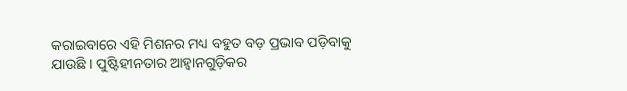କରାଇବାରେ ଏହି ମିଶନର ମଧ୍ୟ ବହୁତ ବଡ଼ ପ୍ରଭାବ ପଡ଼ିବାକୁ ଯାଉଛି । ପୁଷ୍ଟିହୀନତାର ଆହ୍ୱାନଗୁଡ଼ିକର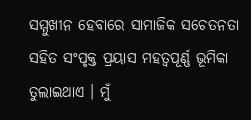ସମ୍ମୁଖୀନ ହେବାରେ ସାମାଜିକ ସଚେତନତା ସହିତ ସଂପୃକ୍ତ ପ୍ରୟାସ ମହତ୍ୱପୂର୍ଣ୍ଣ ଭୂମିକା ତୁଲାଇଥାଏ । ମୁଁ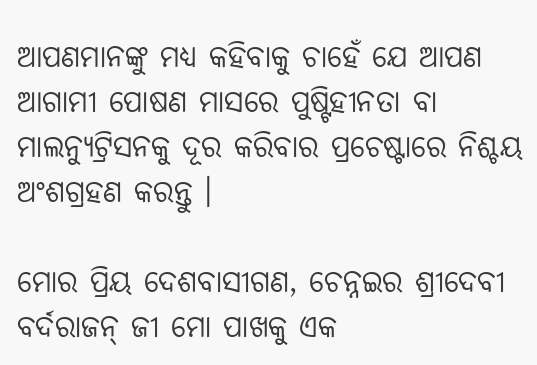ଆପଣମାନଙ୍କୁ ମଧ୍ୟ କହିବାକୁ ଚାହେଁ ଯେ ଆପଣ ଆଗାମୀ ପୋଷଣ ମାସରେ ପୁଷ୍ଟିହୀନତା ବା ମାଲନ୍ୟୁଟ୍ରିସନକୁ ଦୂର କରିବାର ପ୍ରଚେଷ୍ଟାରେ ନିଶ୍ଚୟ ଅଂଶଗ୍ରହଣ କରନ୍ତୁ ।

ମୋର ପ୍ରିୟ ଦେଶବାସୀଗଣ, ଚେନ୍ନଇର ଶ୍ରୀଦେବୀ ବର୍ଦରାଜନ୍ ଜୀ ମୋ ପାଖକୁ ଏକ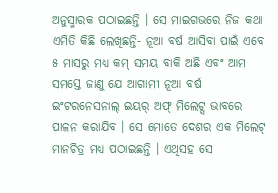ଅନୁସ୍ମାରକ ପଠାଇଛନ୍ତି । ସେ ମାଇଗଭରେ ନିଜ କଥା ଏମିତି କିଛି ଲେଖିଛନ୍ତି- ନୂଆ ବର୍ଷ ଆସିବା ପାଇଁ ଏବେ ୫ ମାସରୁ ମଧ୍ୟ କମ୍ ସମୟ ବାକି ଅଛି ଏବଂ ଆମ ସମସ୍ତେ ଜାଣୁ ଯେ ଆଗାମୀ ନୂଆ ବର୍ଷ ଇଂଟରନେସନାଲ୍ ଇୟର୍ ଅଫ୍ ମିଲେଟ୍ସ ଭାବରେ ପାଳନ କରାଯିବ । ସେ ମୋତେ ଦେଶର ଏକ ମିଲେଟ୍ ମାନଚିତ୍ର ମଧ୍ୟ ପଠାଇଛନ୍ତି । ଏଥିସହ ସେ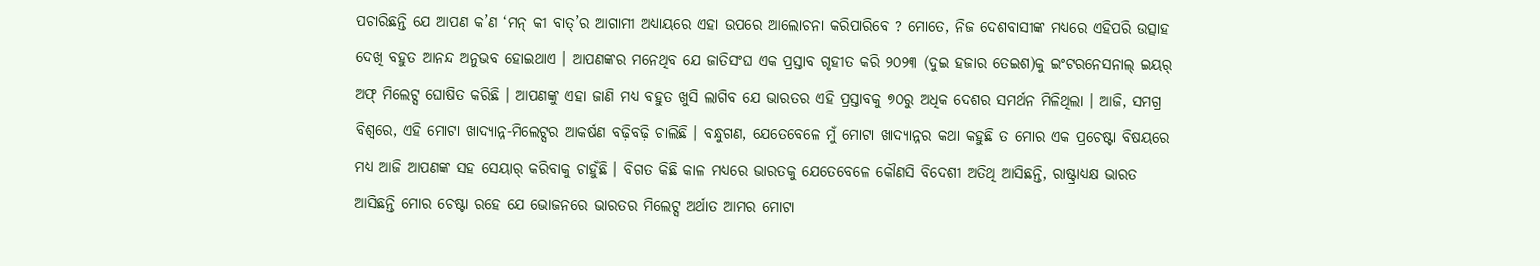ପଚାରିଛନ୍ତି ଯେ ଆପଣ କ’ଣ ‘ମନ୍ କୀ ବାତ୍’ର ଆଗାମୀ ଅଧ୍ୟାୟରେ ଏହା ଉପରେ ଆଲୋଚନା କରିପାରିବେ ? ମୋତେ, ନିଜ ଦେଶବାସୀଙ୍କ ମଧ୍ୟରେ ଏହିପରି ଉତ୍ସାହ ଦେଖି ବହୁତ ଆନନ୍ଦ ଅନୁଭବ ହୋଇଥାଏ । ଆପଣଙ୍କର ମନେଥିବ ଯେ ଜାତିସଂଘ ଏକ ପ୍ରସ୍ତାବ ଗୃହୀତ କରି ୨୦୨୩ (ଦୁଇ ହଜାର ତେଇଶ)କୁ ଇଂଟରନେସନାଲ୍ ଇୟର୍ ଅଫ୍ ମିଲେଟ୍ସ ଘୋଷିତ କରିଛି । ଆପଣଙ୍କୁ ଏହା ଜାଣି ମଧ୍ୟ ବହୁତ ଖୁସି ଲାଗିବ ଯେ ଭାରତର ଏହି ପ୍ରସ୍ତାବକୁ ୭୦ରୁ ଅଧିକ ଦେଶର ସମର୍ଥନ ମିଳିଥିଲା । ଆଜି, ସମଗ୍ର ବିଶ୍ୱରେ, ଏହି ମୋଟା ଖାଦ୍ୟାନ୍ନ-ମିଲେଟ୍ସର ଆକର୍ଷଣ ବଢ଼ିବଢ଼ି ଚାଲିଛି । ବନ୍ଧୁଗଣ, ଯେତେବେଳେ ମୁଁ ମୋଟା ଖାଦ୍ୟାନ୍ନର କଥା କହୁଛି ତ ମୋର ଏକ ପ୍ରଚେଷ୍ଟା ବିଷୟରେ ମଧ୍ୟ ଆଜି ଆପଣଙ୍କ ସହ ସେୟାର୍ କରିବାକୁ ଚାହୁଁଛି । ବିଗତ କିଛି କାଳ ମଧ୍ୟରେ ଭାରତକୁ ଯେତେବେଳେ କୌଣସି ବିଦେଶୀ ଅତିଥି ଆସିଛନ୍ତି, ରାଷ୍ଟ୍ରାଧ୍ୟକ୍ଷ ଭାରତ ଆସିଛନ୍ତି ମୋର ଚେଷ୍ଟା ରହେ ଯେ ଭୋଜନରେ ଭାରତର ମିଲେଟ୍ସ ଅର୍ଥାତ ଆମର ମୋଟା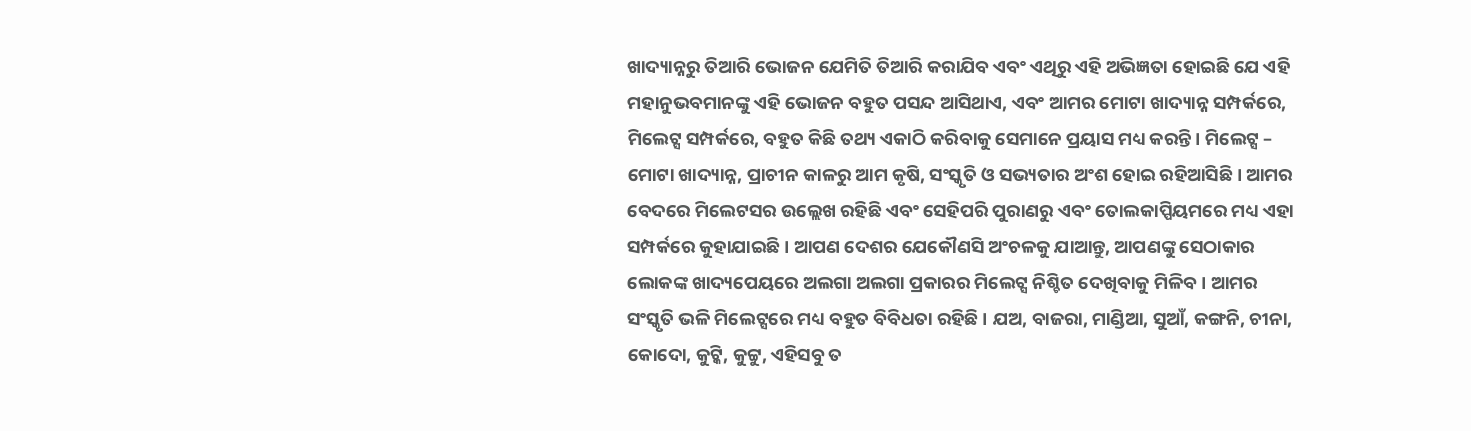ଖାଦ୍ୟାନ୍ନରୁ ତିଆରି ଭୋଜନ ଯେମିତି ତିଆରି କରାଯିବ ଏବଂ ଏଥିରୁ ଏହି ଅଭିଜ୍ଞତା ହୋଇଛି ଯେ ଏହି ମହାନୁଭବମାନଙ୍କୁ ଏହି ଭୋଜନ ବହୁତ ପସନ୍ଦ ଆସିଥାଏ, ଏବଂ ଆମର ମୋଟା ଖାଦ୍ୟାନ୍ନ ସମ୍ପର୍କରେ, ମିଲେଟ୍ସ ସମ୍ପର୍କରେ, ବହୁତ କିଛି ତଥ୍ୟ ଏକାଠି କରିବାକୁ ସେମାନେ ପ୍ରୟାସ ମଧ୍ୟ କରନ୍ତି । ମିଲେଟ୍ସ – ମୋଟା ଖାଦ୍ୟାନ୍ନ, ପ୍ରାଚୀନ କାଳରୁ ଆମ କୃଷି, ସଂସ୍କୃତି ଓ ସଭ୍ୟତାର ଅଂଶ ହୋଇ ରହିଆସିଛି । ଆମର ବେଦରେ ମିଲେଟସର ଉଲ୍ଲେଖ ରହିଛି ଏବଂ ସେହିପରି ପୁରାଣରୁ ଏବଂ ତୋଲକାପ୍ପିୟମରେ ମଧ୍ୟ ଏହା ସମ୍ପର୍କରେ କୁହାଯାଇଛି । ଆପଣ ଦେଶର ଯେକୌଣସି ଅଂଚଳକୁ ଯାଆନ୍ତୁ, ଆପଣଙ୍କୁ ସେଠାକାର ଲୋକଙ୍କ ଖାଦ୍ୟପେୟରେ ଅଲଗା ଅଲଗା ପ୍ରକାରର ମିଲେଟ୍ସ ନିଶ୍ଚିତ ଦେଖିବାକୁ ମିଳିବ । ଆମର ସଂସ୍କୃତି ଭଳି ମିଲେଟ୍ସରେ ମଧ୍ୟ ବହୁତ ବିବିଧତା ରହିଛି । ଯଅ, ବାଜରା, ମାଣ୍ଡିଆ, ସୁଆଁ, କଙ୍ଗନି, ଚୀନା, କୋଦୋ, କୁଟ୍କି, କୁଟ୍ଟୁ, ଏହିସବୁ ତ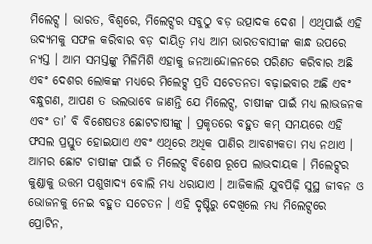ମିଲେଟ୍ସ । ଭାରତ, ବିଶ୍ୱରେ, ମିଲେଟ୍ସର ସବୁଠୁ ବଡ଼ ଉତ୍ପାଦକ ଦେଶ । ଏଥିପାଇଁ ଏହି ଉଦ୍ୟମକୁ ସଫଳ କରିବାର ବଡ଼ ଦାୟିତ୍ୱ ମଧ୍ୟ ଆମ ଭାରତବାସୀଙ୍କ କାନ୍ଧ ଉପରେ ନ୍ୟସ୍ତ । ଆମ ସମସ୍ତଙ୍କୁ ମିଳିମିଶି ଏହାକୁ ଜନଆନ୍ଦୋଳନରେ ପରିଣତ କରିବାର ଅଛି ଏବଂ ଦେଶର ଲୋକଙ୍କ ମଧ୍ୟରେ ମିଲେଟ୍ସ ପ୍ରତି ସଚେତନତା ବଢ଼ାଇବାର ଅଛି ଏବଂ ବନ୍ଧୁଗଣ, ଆପଣ ତ ଭଲଭାବେ ଜାଣନ୍ତି ଯେ ମିଲେଟ୍ସ, ଚାଷୀଙ୍କ ପାଇଁ ମଧ୍ୟ ଲାଭଜନକ ଏବଂ ତା’ ବି ବିଶେଷତଃ ଛୋଟଚାଷୀଙ୍କୁ । ପ୍ରକୃତରେ ବହୁତ କମ୍ ସମୟରେ ଏହି ଫସଲ ପ୍ରସ୍ତୁତ ହୋଇଯାଏ ଏବଂ ଏଥିରେ ଅଧିକ ପାଣିର ଆବଶ୍ୟକତା ମଧ୍ୟ ନଥାଏ । ଆମର ଛୋଟ ଚାଷୀଙ୍କ ପାଇଁ ତ ମିଲେଟ୍ସ ବିଶେଷ ରୂପେ ଲାଭଦାୟକ । ମିଲେଟ୍ସର କୁଣ୍ଡାକୁ ଉତ୍ତମ ପଶୁଖାଦ୍ୟ ବୋଲି ମଧ୍ୟ ଧରାଯାଏ । ଆଜିକାଲି ଯୁବପିଢ଼ି ସୁସ୍ଥ ଜୀବନ ଓ ଭୋଜନକୁ ନେଇ ବହୁତ ସଚେତନ । ଏହି ଦୃଷ୍ଟିରୁ ଦେଖିଲେ ମଧ୍ୟ ମିଲେଟ୍ସରେ ପ୍ରୋଟିନ,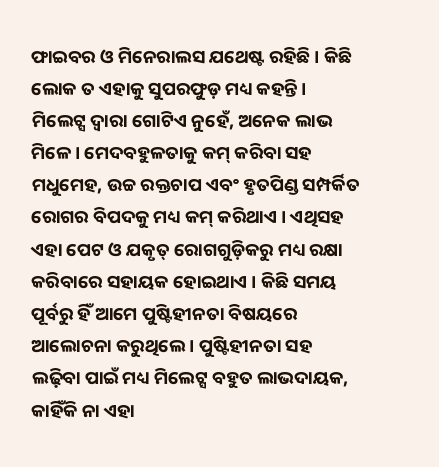ଫାଇବର ଓ ମିନେରାଲସ ଯଥେଷ୍ଟ ରହିଛି । କିଛି ଲୋକ ତ ଏହାକୁ ସୁପରଫୁଡ଼ ମଧ୍ୟ କହନ୍ତି । ମିଲେଟ୍ସ ଦ୍ୱାରା ଗୋଟିଏ ନୁହେଁ, ଅନେକ ଲାଭ ମିଳେ । ମେଦବହୁଳତାକୁ କମ୍ କରିବା ସହ ମଧୁମେହ, ଉଚ୍ଚ ରକ୍ତଚାପ ଏବଂ ହୃତପିଣ୍ଡ ସମ୍ପର୍କିତ ରୋଗର ବିପଦକୁ ମଧ୍ୟ କମ୍ କରିଥାଏ । ଏଥିସହ ଏହା ପେଟ ଓ ଯକୃତ୍ ରୋଗଗୁଡ଼ିକରୁ ମଧ୍ୟ ରକ୍ଷା କରିବାରେ ସହାୟକ ହୋଇଥାଏ । କିଛି ସମୟ ପୂର୍ବରୁ ହିଁ ଆମେ ପୁଷ୍ଟିହୀନତା ବିଷୟରେ ଆଲୋଚନା କରୁଥିଲେ । ପୁଷ୍ଟିହୀନତା ସହ ଲଢ଼ିବା ପାଇଁ ମଧ୍ୟ ମିଲେଟ୍ସ ବହୁତ ଲାଭଦାୟକ, କାହିଁକି ନା ଏହା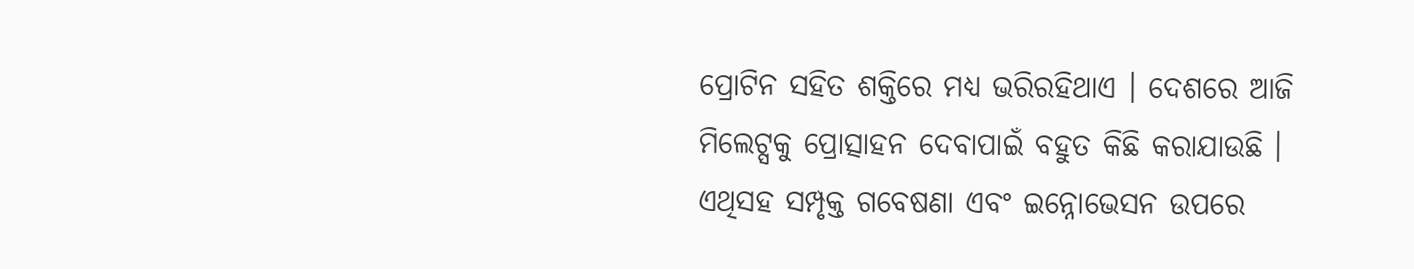ପ୍ରୋଟିନ ସହିତ ଶକ୍ତିରେ ମଧ୍ୟ ଭରିରହିଥାଏ । ଦେଶରେ ଆଜି ମିଲେଟ୍ସକୁ ପ୍ରୋତ୍ସାହନ ଦେବାପାଇଁ ବହୁତ କିଛି କରାଯାଉଛି । ଏଥିସହ ସମ୍ପୃକ୍ତ ଗବେଷଣା ଏବଂ ଇନ୍ନୋଭେସନ ଉପରେ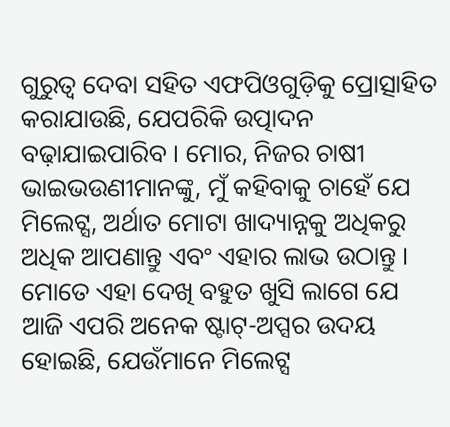ଗୁରୁତ୍ୱ ଦେବା ସହିତ ଏଫପିଓଗୁଡ଼ିକୁ ପ୍ରୋତ୍ସାହିତ କରାଯାଉଛି, ଯେପରିକି ଉତ୍ପାଦନ ବଢ଼ାଯାଇପାରିବ । ମୋର, ନିଜର ଚାଷୀ ଭାଇଭଉଣୀମାନଙ୍କୁ, ମୁଁ କହିବାକୁ ଚାହେଁ ଯେ ମିଲେଟ୍ସ, ଅର୍ଥାତ ମୋଟା ଖାଦ୍ୟାନ୍ନକୁ ଅଧିକରୁ ଅଧିକ ଆପଣାନ୍ତୁ ଏବଂ ଏହାର ଲାଭ ଉଠାନ୍ତୁ । ମୋତେ ଏହା ଦେଖି ବହୁତ ଖୁସି ଲାଗେ ଯେ ଆଜି ଏପରି ଅନେକ ଷ୍ଟାଟ୍-ଅପ୍ସର ଉଦୟ ହୋଇଛି, ଯେଉଁମାନେ ମିଲେଟ୍ସ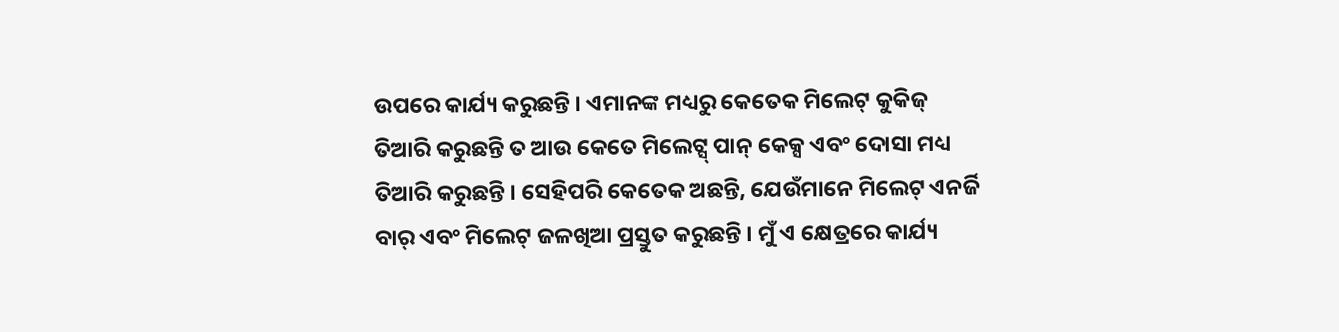ଉପରେ କାର୍ଯ୍ୟ କରୁଛନ୍ତି । ଏମାନଙ୍କ ମଧ୍ୟରୁ କେତେକ ମିଲେଟ୍ କୁକିଜ୍ ତିଆରି କରୁଛନ୍ତି ତ ଆଉ କେତେ ମିଲେଟ୍ସ୍ ପାନ୍ କେକ୍ସ ଏବଂ ଦୋସା ମଧ୍ୟ ତିଆରି କରୁଛନ୍ତି । ସେହିପରି କେତେକ ଅଛନ୍ତି, ଯେଉଁମାନେ ମିଲେଟ୍ ଏନର୍ଜି ବାର୍ ଏବଂ ମିଲେଟ୍ ଜଳଖିଆ ପ୍ରସ୍ତୁତ କରୁଛନ୍ତି । ମୁଁ ଏ କ୍ଷେତ୍ରରେ କାର୍ଯ୍ୟ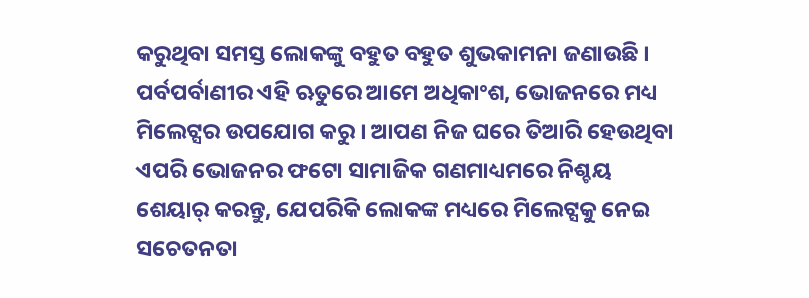କରୁଥିବା ସମସ୍ତ ଲୋକଙ୍କୁ ବହୁତ ବହୁତ ଶୁଭକାମନା ଜଣାଉଛି । ପର୍ବପର୍ବାଣୀର ଏହି ଋତୁରେ ଆମେ ଅଧିକାଂଶ, ଭୋଜନରେ ମଧ୍ୟ ମିଲେଟ୍ସର ଉପଯୋଗ କରୁ । ଆପଣ ନିଜ ଘରେ ତିଆରି ହେଉଥିବା ଏପରି ଭୋଜନର ଫଟୋ ସାମାଜିକ ଗଣମାଧ୍ୟମରେ ନିଶ୍ଚୟ ଶେୟାର୍ କରନ୍ତୁ, ଯେପରିକି ଲୋକଙ୍କ ମଧ୍ୟରେ ମିଲେଟ୍ସକୁ ନେଇ ସଚେତନତା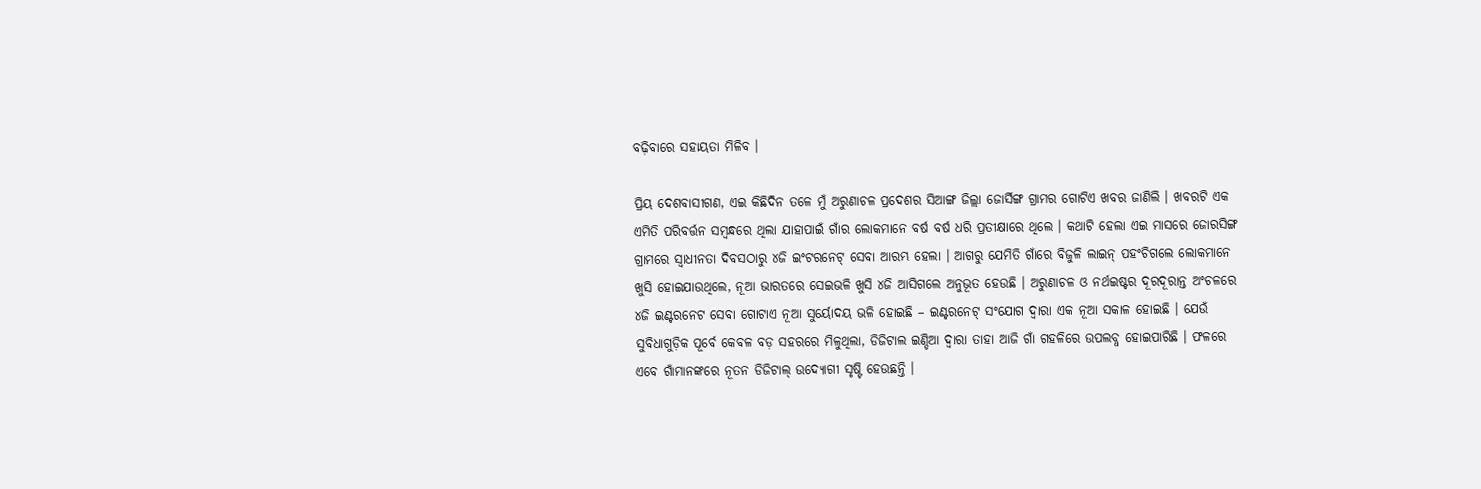ବଢ଼ିବାରେ ସହାୟତା ମିଳିବ ।

ପ୍ରିୟ ଦେଶବାସୀଗଣ, ଏଇ କିଛିଦିନ ତଳେ ମୁଁ ଅରୁଣାଚଳ ପ୍ରଦେଶର ସିଆଙ୍ଗ ଜିଲ୍ଲା ଜୋର୍ସିଙ୍ଗ ଗ୍ରାମର ଗୋଟିଏ ଖବର ଜାଣିଲି । ଖବରଟି ଏକ ଏମିତି ପରିବର୍ତ୍ତନ ସମ୍ବନ୍ଧରେ ଥିଲା ଯାହାପାଇଁ ଗାଁର ଲୋକମାନେ ବର୍ଷ ବର୍ଷ ଧରି ପ୍ରତୀକ୍ଷାରେ ଥିଲେ । କଥାଟି ହେଲା ଏଇ ମାସରେ ଜୋରସିଙ୍ଗ ଗ୍ରାମରେ ସ୍ୱାଧୀନତା ଦିବସଠାରୁ ୪ଜି ଇଂଟରନେଟ୍ ସେବା ଆରମ୍ଭ ହେଲା । ଆଗରୁ ଯେମିତି ଗାଁରେ ବିଜୁଳି ଲାଇନ୍ ପହଂଚିଗଲେ ଲୋକମାନେ ଖୁସି ହୋଇଯାଉଥିଲେ, ନୂଆ ଭାରତରେ ସେଇଭଳି ଖୁସି ୪ଜି ଆସିଗଲେ ଅନୁଭୂତ ହେଉଛି । ଅରୁଣାଚଳ ଓ ନର୍ଥଇଷ୍ଟର ଦୂରଦୂରାନ୍ତ ଅଂଚଳରେ ୪ଜି ଇଣ୍ଟରନେଟ ସେବା ଗୋଟାଏ ନୂଆ ସୁର୍ୟୋଦୟ ଭଳି ହୋଇଛି – ଇଣ୍ଟରନେଟ୍ ସଂଯୋଗ ଦ୍ୱାରା ଏକ ନୂଆ ସକାଳ ହୋଇଛି । ଯେଉଁ ସୁବିଧାଗୁଡ଼ିକ ପୂର୍ବେ କେବଳ ବଡ଼ ସହରରେ ମିଳୁଥିଲା, ଡିଜିଟାଲ ଇଣ୍ଡିଆ ଦ୍ୱାରା ତାହା ଆଜି ଗାଁ ଗହଳିରେ ଉପଲବ୍ଧ ହୋଇପାରିଛି । ଫଳରେ ଏବେ ଗାଁମାନଙ୍କରେ ନୂତନ ଡିଜିଟାଲ୍ ଉଦ୍ୟୋଗୀ ସୃଷ୍ଟି ହେଉଛନ୍ତି ।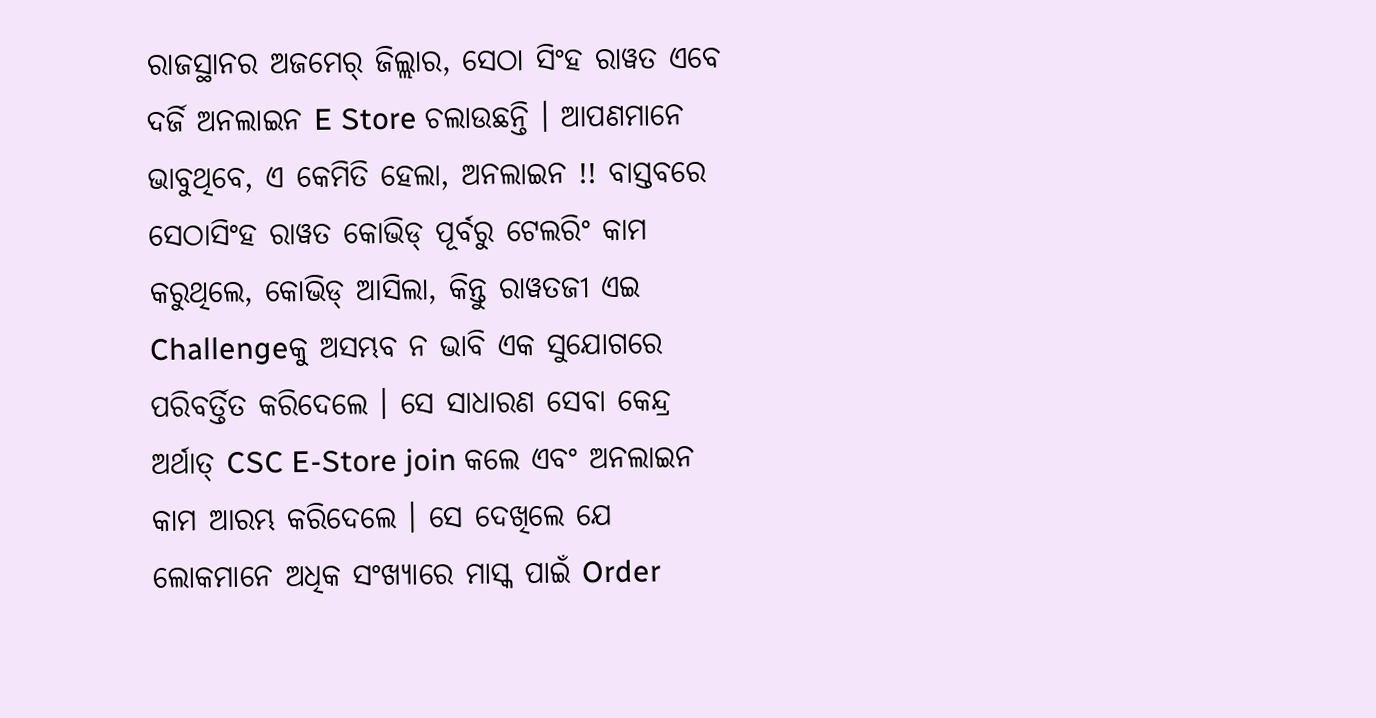ରାଜସ୍ଥାନର ଅଜମେର୍ ଜିଲ୍ଲାର, ସେଠା ସିଂହ ରାୱତ ଏବେ ଦର୍ଜି ଅନଲାଇନ E Store ଚଲାଉଛନ୍ତି । ଆପଣମାନେ ଭାବୁଥିବେ, ଏ କେମିତି ହେଲା, ଅନଲାଇନ !! ବାସ୍ତବରେ ସେଠାସିଂହ ରାୱତ କୋଭିଡ୍ ପୂର୍ବରୁ ଟେଲରିଂ କାମ କରୁଥିଲେ, କୋଭିଡ୍ ଆସିଲା, କିନ୍ତୁ ରାୱତଜୀ ଏଇ Challengeକୁ ଅସମ୍ଭବ ନ ଭାବି ଏକ ସୁଯୋଗରେ ପରିବର୍ତ୍ତିତ କରିଦେଲେ । ସେ ସାଧାରଣ ସେବା କେନ୍ଦ୍ର ଅର୍ଥାତ୍ CSC E-Store join କଲେ ଏବଂ ଅନଲାଇନ କାମ ଆରମ୍ଭ କରିଦେଲେ । ସେ ଦେଖିଲେ ଯେ ଲୋକମାନେ ଅଧିକ ସଂଖ୍ୟାରେ ମାସ୍କ ପାଇଁ Order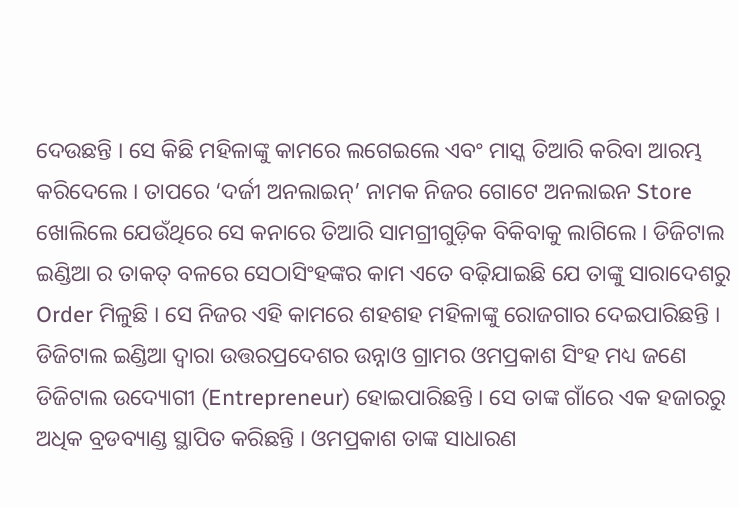ଦେଉଛନ୍ତି । ସେ କିଛି ମହିଳାଙ୍କୁ କାମରେ ଲଗେଇଲେ ଏବଂ ମାସ୍କ ତିଆରି କରିବା ଆରମ୍ଭ କରିଦେଲେ । ତାପରେ ‘ଦର୍ଜୀ ଅନଲାଇନ୍’ ନାମକ ନିଜର ଗୋଟେ ଅନଲାଇନ Store ଖୋଲିଲେ ଯେଉଁଥିରେ ସେ କନାରେ ତିଆରି ସାମଗ୍ରୀଗୁଡ଼ିକ ବିକିବାକୁ ଲାଗିଲେ । ଡିଜିଟାଲ ଇଣ୍ଡିଆ ର ତାକତ୍ ବଳରେ ସେଠାସିଂହଙ୍କର କାମ ଏତେ ବଢ଼ିଯାଇଛି ଯେ ତାଙ୍କୁ ସାରାଦେଶରୁ Order ମିଳୁଛି । ସେ ନିଜର ଏହି କାମରେ ଶହଶହ ମହିଳାଙ୍କୁ ରୋଜଗାର ଦେଇପାରିଛନ୍ତି । ଡିଜିଟାଲ ଇଣ୍ଡିଆ ଦ୍ୱାରା ଉତ୍ତରପ୍ରଦେଶର ଉନ୍ନାଓ ଗ୍ରାମର ଓମପ୍ରକାଶ ସିଂହ ମଧ୍ୟ ଜଣେ ଡିଜିଟାଲ ଉଦ୍ୟୋଗୀ (Entrepreneur) ହୋଇପାରିଛନ୍ତି । ସେ ତାଙ୍କ ଗାଁରେ ଏକ ହଜାରରୁ ଅଧିକ ବ୍ରଡବ୍ୟାଣ୍ଡ ସ୍ଥାପିତ କରିଛନ୍ତି । ଓମପ୍ରକାଶ ତାଙ୍କ ସାଧାରଣ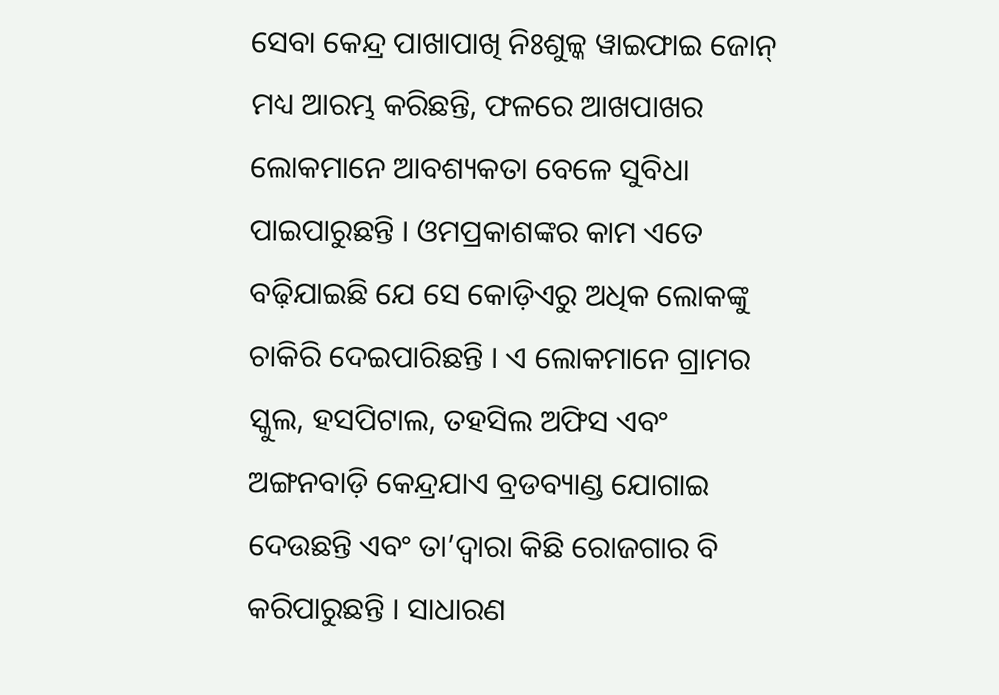ସେବା କେନ୍ଦ୍ର ପାଖାପାଖି ନିଃଶୁଳ୍କ ୱାଇଫାଇ ଜୋନ୍ ମଧ୍ୟ ଆରମ୍ଭ କରିଛନ୍ତି, ଫଳରେ ଆଖପାଖର ଲୋକମାନେ ଆବଶ୍ୟକତା ବେଳେ ସୁବିଧା ପାଇପାରୁଛନ୍ତି । ଓମପ୍ରକାଶଙ୍କର କାମ ଏତେ ବଢ଼ିଯାଇଛି ଯେ ସେ କୋଡ଼ିଏରୁ ଅଧିକ ଲୋକଙ୍କୁ ଚାକିରି ଦେଇପାରିଛନ୍ତି । ଏ ଲୋକମାନେ ଗ୍ରାମର ସ୍କୁଲ, ହସପିଟାଲ, ତହସିଲ ଅଫିସ ଏବଂ ଅଙ୍ଗନବାଡ଼ି କେନ୍ଦ୍ରଯାଏ ବ୍ରଡବ୍ୟାଣ୍ଡ ଯୋଗାଇ ଦେଉଛନ୍ତି ଏବଂ ତା’ଦ୍ୱାରା କିଛି ରୋଜଗାର ବି କରିପାରୁଛନ୍ତି । ସାଧାରଣ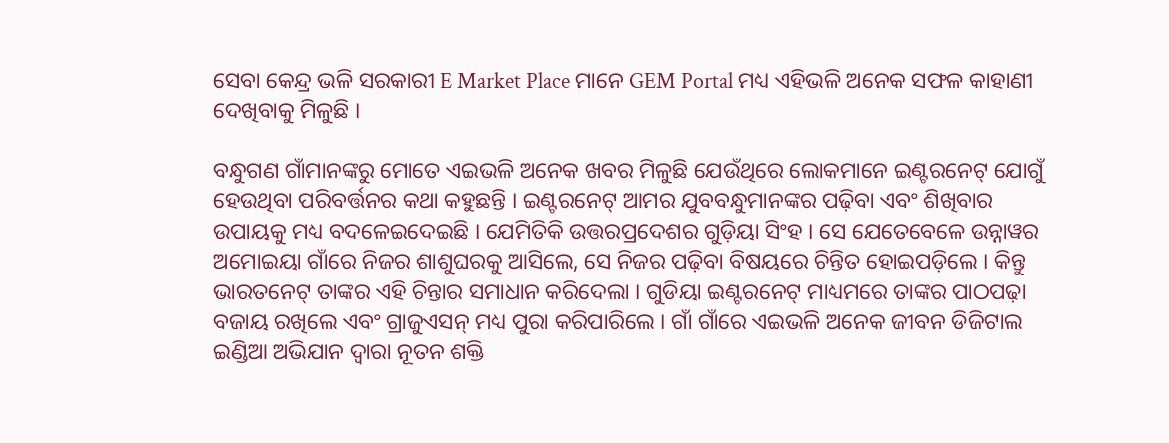ସେବା କେନ୍ଦ୍ର ଭଳି ସରକାରୀ E Market Place ମାନେ GEM Portal ମଧ୍ୟ ଏହିଭଳି ଅନେକ ସଫଳ କାହାଣୀ ଦେଖିବାକୁ ମିଳୁଛି ।

ବନ୍ଧୁଗଣ ଗାଁମାନଙ୍କରୁ ମୋତେ ଏଇଭଳି ଅନେକ ଖବର ମିଳୁଛି ଯେଉଁଥିରେ ଲୋକମାନେ ଇଣ୍ଟରନେଟ୍ ଯୋଗୁଁ ହେଉଥିବା ପରିବର୍ତ୍ତନର କଥା କହୁଛନ୍ତି । ଇଣ୍ଟରନେଟ୍ ଆମର ଯୁବବନ୍ଧୁମାନଙ୍କର ପଢ଼ିବା ଏବଂ ଶିଖିବାର ଉପାୟକୁ ମଧ୍ୟ ବଦଳେଇଦେଇଛି । ଯେମିତିକି ଉତ୍ତରପ୍ରଦେଶର ଗୁଡ଼ିୟା ସିଂହ । ସେ ଯେତେବେଳେ ଉନ୍ନାୱର ଅମୋଇୟା ଗାଁରେ ନିଜର ଶାଶୁଘରକୁ ଆସିଲେ, ସେ ନିଜର ପଢ଼ିବା ବିଷୟରେ ଚିନ୍ତିତ ହୋଇପଡ଼ିଲେ । କିନ୍ତୁ ଭାରତନେଟ୍ ତାଙ୍କର ଏହି ଚିନ୍ତାର ସମାଧାନ କରିଦେଲା । ଗୁଡିୟା ଇଣ୍ଟରନେଟ୍ ମାଧ୍ୟମରେ ତାଙ୍କର ପାଠପଢ଼ା ବଜାୟ ରଖିଲେ ଏବଂ ଗ୍ରାଜୁଏସନ୍ ମଧ୍ୟ ପୁରା କରିପାରିଲେ । ଗାଁ ଗାଁରେ ଏଇଭଳି ଅନେକ ଜୀବନ ଡିଜିଟାଲ ଇଣ୍ଡିଆ ଅଭିଯାନ ଦ୍ୱାରା ନୂତନ ଶକ୍ତି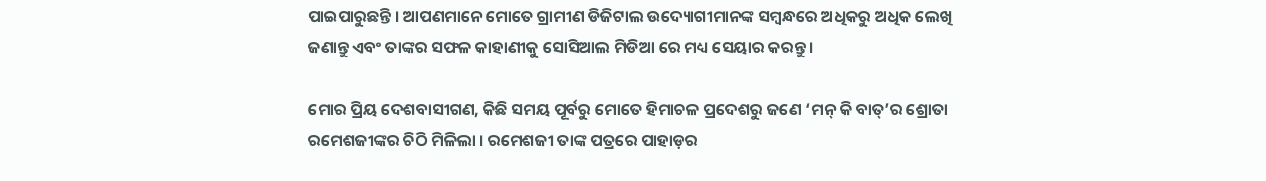ପାଇପାରୁଛନ୍ତି । ଆପଣମାନେ ମୋତେ ଗ୍ରାମୀଣ ଡିଜିଟାଲ ଉଦ୍ୟୋଗୀମାନଙ୍କ ସମ୍ବନ୍ଧରେ ଅଧିକରୁ ଅଧିକ ଲେଖି ଜଣାନ୍ତୁ ଏବଂ ତାଙ୍କର ସଫଳ କାହାଣୀକୁ ସୋସିଆଲ ମିଡିଆ ରେ ମଧ୍ୟ ସେୟାର କରନ୍ତୁ ।

ମୋର ପ୍ରିୟ ଦେଶବାସୀଗଣ, କିଛି ସମୟ ପୂର୍ବରୁ ମୋତେ ହିମାଚଳ ପ୍ରଦେଶରୁ ଜଣେ ‘ମନ୍ କି ବାତ୍’ର ଶ୍ରୋତା ରମେଶଜୀଙ୍କର ଚିଠି ମିଳିଲା । ରମେଶଜୀ ତାଙ୍କ ପତ୍ରରେ ପାହାଡ଼ର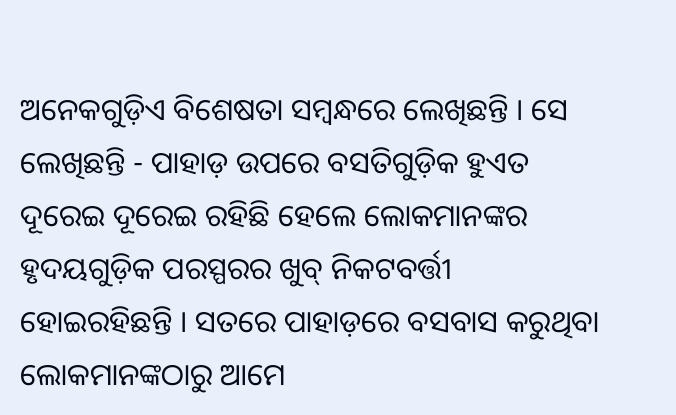ଅନେକଗୁଡ଼ିଏ ବିଶେଷତା ସମ୍ବନ୍ଧରେ ଲେଖିଛନ୍ତି । ସେ ଲେଖିଛନ୍ତି - ପାହାଡ଼ ଉପରେ ବସତିଗୁଡ଼ିକ ହୁଏତ ଦୂରେଇ ଦୂରେଇ ରହିଛି ହେଲେ ଲୋକମାନଙ୍କର ହୃଦୟଗୁଡ଼ିକ ପରସ୍ପରର ଖୁବ୍ ନିକଟବର୍ତ୍ତୀ ହୋଇରହିଛନ୍ତି । ସତରେ ପାହାଡ଼ରେ ବସବାସ କରୁଥିବା ଲୋକମାନଙ୍କଠାରୁ ଆମେ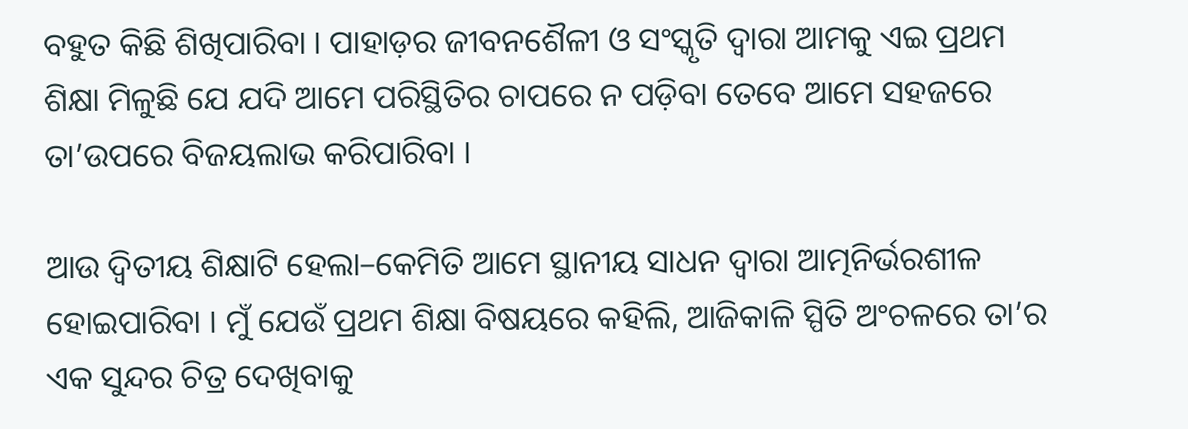ବହୁତ କିଛି ଶିଖିପାରିବା । ପାହାଡ଼ର ଜୀବନଶୈଳୀ ଓ ସଂସ୍କୃତି ଦ୍ୱାରା ଆମକୁ ଏଇ ପ୍ରଥମ ଶିକ୍ଷା ମିଳୁଛି ଯେ ଯଦି ଆମେ ପରିସ୍ଥିତିର ଚାପରେ ନ ପଡ଼ିବା ତେବେ ଆମେ ସହଜରେ ତା’ଉପରେ ବିଜୟଲାଭ କରିପାରିବା ।

ଆଉ ଦ୍ୱିତୀୟ ଶିକ୍ଷାଟି ହେଲା–କେମିତି ଆମେ ସ୍ଥାନୀୟ ସାଧନ ଦ୍ୱାରା ଆତ୍ମନିର୍ଭରଶୀଳ ହୋଇପାରିବା । ମୁଁ ଯେଉଁ ପ୍ରଥମ ଶିକ୍ଷା ବିଷୟରେ କହିଲି, ଆଜିକାଳି ସ୍ପିତି ଅଂଚଳରେ ତା’ର ଏକ ସୁନ୍ଦର ଚିତ୍ର ଦେଖିବାକୁ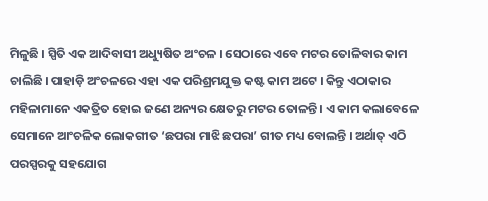ମିଳୁଛି । ସ୍ପିତି ଏକ ଆଦିବାସୀ ଅଧ୍ୟୁଷିତ ଅଂଚଳ । ସେଠାରେ ଏବେ ମଟର ତୋଳିବାର କାମ ଚାଲିଛି । ପାହାଡ଼ି ଅଂଚଳରେ ଏହା ଏକ ପରିଶ୍ରମଯୁକ୍ତ କଷ୍ଟ କାମ ଅଟେ । କିନ୍ତୁ ଏଠାକାର ମହିଳାମାନେ ଏକତ୍ରିତ ହୋଇ ଜଣେ ଅନ୍ୟର କ୍ଷେତରୁ ମଟର ତୋଳନ୍ତି । ଏ କାମ କଲାବେଳେ ସେମାନେ ଆଂଚଳିକ ଲୋକଗୀତ ‘ଛପରା ମାଝି ଛପରା’ ଗୀତ ମଧ୍ୟ ବୋଲନ୍ତି । ଅର୍ଥାତ୍ ଏଠି ପରସ୍ପରକୁ ସହଯୋଗ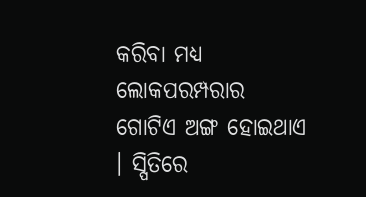କରିବା ମଧ୍ୟ ଲୋକପରମ୍ପରାର ଗୋଟିଏ ଅଙ୍ଗ ହୋଇଥାଏ । ସ୍ପିତିରେ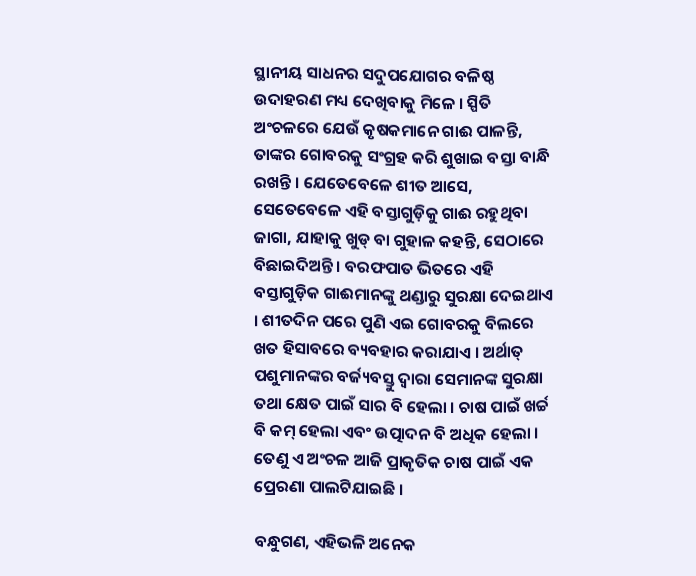ସ୍ଥାନୀୟ ସାଧନର ସଦୁପଯୋଗର ବଳିଷ୍ଠ ଉଦାହରଣ ମଧ୍ୟ ଦେଖିବାକୁ ମିଳେ । ସ୍ପିତି ଅଂଚଳରେ ଯେଉଁ କୃଷକମାନେ ଗାଈ ପାଳନ୍ତି, ତାଙ୍କର ଗୋବରକୁ ସଂଗ୍ରହ କରି ଶୁଖାଇ ବସ୍ତା ବାନ୍ଧି ରଖନ୍ତି । ଯେତେବେଳେ ଶୀତ ଆସେ, ସେତେବେଳେ ଏହି ବସ୍ତାଗୁଡ଼ିକୁ ଗାଈ ରହୁଥିବା ଜାଗା, ଯାହାକୁ ଖୁଡ୍ ବା ଗୁହାଳ କହନ୍ତି, ସେଠାରେ ବିଛାଇଦିଅନ୍ତି । ବରଫପାତ ଭିତରେ ଏହି ବସ୍ତାଗୁଡ଼ିକ ଗାଈମାନଙ୍କୁ ଥଣ୍ଡାରୁ ସୁରକ୍ଷା ଦେଇଥାଏ । ଶୀତଦିନ ପରେ ପୁଣି ଏଇ ଗୋବରକୁ ବିଲରେ ଖତ ହିସାବରେ ବ୍ୟବହାର କରାଯାଏ । ଅର୍ଥାତ୍ ପଶୁମାନଙ୍କର ବର୍ଜ୍ୟବସ୍ତୁ ଦ୍ୱାରା ସେମାନଙ୍କ ସୁରକ୍ଷା ତଥା କ୍ଷେତ ପାଇଁ ସାର ବି ହେଲା । ଚାଷ ପାଇଁ ଖର୍ଚ୍ଚ ବି କମ୍ ହେଲା ଏବଂ ଉତ୍ପାଦନ ବି ଅଧିକ ହେଲା । ତେଣୁ ଏ ଅଂଚଳ ଆଜି ପ୍ରାକୃତିକ ଚାଷ ପାଇଁ ଏକ ପ୍ରେରଣା ପାଲଟିଯାଇଛି ।

ବନ୍ଧୁଗଣ, ଏହିଭଳି ଅନେକ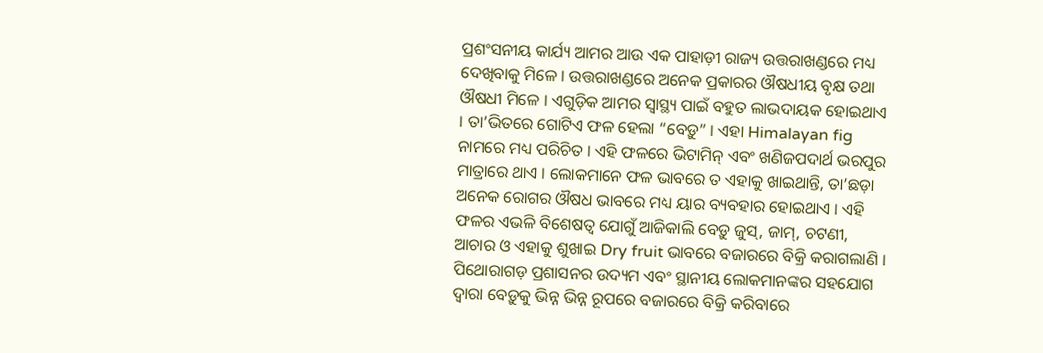ପ୍ରଶଂସନୀୟ କାର୍ଯ୍ୟ ଆମର ଆଉ ଏକ ପାହାଡ଼ୀ ରାଜ୍ୟ ଉତ୍ତରାଖଣ୍ଡରେ ମଧ୍ୟ ଦେଖିବାକୁ ମିଳେ । ଉତ୍ତରାଖଣ୍ଡରେ ଅନେକ ପ୍ରକାରର ଔଷଧୀୟ ବୃକ୍ଷ ତଥା ଔଷଧୀ ମିଳେ । ଏଗୁଡ଼ିକ ଆମର ସ୍ୱାସ୍ଥ୍ୟ ପାଇଁ ବହୁତ ଲାଭଦାୟକ ହୋଇଥାଏ । ତା’ଭିତରେ ଗୋଟିଏ ଫଳ ହେଲା “ବେଡ଼ୁ” । ଏହା Himalayan fig ନାମରେ ମଧ୍ୟ ପରିଚିତ । ଏହି ଫଳରେ ଭିଟାମିନ୍ ଏବଂ ଖଣିଜପଦାର୍ଥ ଭରପୁର ମାତ୍ରାରେ ଥାଏ । ଲୋକମାନେ ଫଳ ଭାବରେ ତ ଏହାକୁ ଖାଇଥାନ୍ତି, ତା’ଛଡ଼ା ଅନେକ ରୋଗର ଔଷଧ ଭାବରେ ମଧ୍ୟ ୟାର ବ୍ୟବହାର ହୋଇଥାଏ । ଏହି ଫଳର ଏଭଳି ବିଶେଷତ୍ୱ ଯୋଗୁଁ ଆଜିକାଲି ବେଡ଼ୁ ଜୁସ୍, ଜାମ୍, ଚଟଣୀ, ଆଚାର ଓ ଏହାକୁ ଶୁଖାଇ Dry fruit ଭାବରେ ବଜାରରେ ବିକ୍ରି କରାଗଲାଣି । ପିଥୋରାଗଡ଼ ପ୍ରଶାସନର ଉଦ୍ୟମ ଏବଂ ସ୍ଥାନୀୟ ଲୋକମାନଙ୍କର ସହଯୋଗ ଦ୍ୱାରା ବେଡ଼ୁକୁ ଭିନ୍ନ ଭିନ୍ନ ରୂପରେ ବଜାରରେ ବିକ୍ରି କରିବାରେ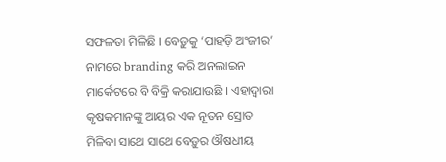ସଫଳତା ମିଳିଛି । ବେଡ଼ୁକୁ ‘ପାହଡ଼ି ଅଂଜୀର’ ନାମରେ branding କରି ଅନଲାଇନ ମାର୍କେଟରେ ବି ବିକ୍ରି କରାଯାଉଛି । ଏହାଦ୍ୱାରା କୃଷକମାନଙ୍କୁ ଆୟର ଏକ ନୂତନ ସ୍ରୋତ ମିଳିବା ସାଥେ ସାଥେ ବେଡ଼ୁର ଔଷଧୀୟ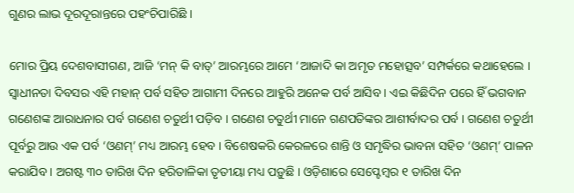ଗୁଣର ଲାଭ ଦୂରଦୂରାନ୍ତରେ ପହଂଚିପାରିଛି ।

ମୋର ପ୍ରିୟ ଦେଶବାସୀଗଣ, ଆଜି ‘ମନ୍ କି ବାତ୍’ ଆରମ୍ଭରେ ଆମେ ‘ଆଜାଦି କା ଅମୃତ ମହୋତ୍ସବ’ ସମ୍ପର୍କରେ କଥାହେଲେ । ସ୍ୱାଧୀନତା ଦିବସର ଏହି ମହାନ୍ ପର୍ବ ସହିତ ଆଗାମୀ ଦିନରେ ଆହୁରି ଅନେକ ପର୍ବ ଆସିବ । ଏଇ କିଛିଦିନ ପରେ ହିଁ ଭଗବାନ ଗଣେଶଙ୍କ ଆରାଧନାର ପର୍ବ ଗଣେଶ ଚତୁର୍ଥୀ ପଡ଼ିବ । ଗଣେଶ ଚତୁର୍ଥୀ ମାନେ ଗଣପତିଙ୍କର ଆଶୀର୍ବାଦର ପର୍ବ । ଗଣେଶ ଚତୁର୍ଥୀ ପୂର୍ବରୁ ଆଉ ଏକ ପର୍ବ ‘ଓଣମ୍’ ମଧ୍ୟ ଆରମ୍ଭ ହେବ । ବିଶେଷକରି କେରଳରେ ଶାନ୍ତି ଓ ସମୃଦ୍ଧିର ଭାବନା ସହିତ ‘ଓଣମ୍’ ପାଳନ କରାଯିବ । ଅଗଷ୍ଟ ୩୦ ତାରିଖ ଦିନ ହରିତାଳିକା ତୃତୀୟା ମଧ୍ୟ ପଡ଼ୁଛି । ଓଡ଼ିଶାରେ ସେପ୍ଟେମ୍ବର ୧ ତାରିଖ ଦିନ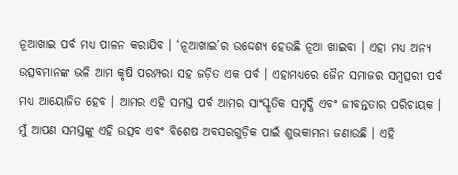ନୂଆଖାଇ ପର୍ବ ମଧ୍ୟ ପାଳନ କରାଯିବ । ‘ନୂଆଖାଇ’ର ଉଦ୍ଦେଶ୍ୟ ହେଉଛି ନୂଆ ଖାଇବା । ଏହା ମଧ୍ୟ ଅନ୍ୟ ଉତ୍ସବମାନଙ୍କ ଭଳି ଆମ କୃଷି ପରମ୍ପରା ସହ ଜଡ଼ିତ ଏକ ପର୍ବ । ଏହାମଧ୍ୟରେ ଜୈନ ସମାଜର ସମ୍ବତ୍ସରୀ ପର୍ବ ମଧ୍ୟ ଆୟୋଜିତ ହେବ । ଆମର ଏହି ସମସ୍ତ ପର୍ବ ଆମର ସାଂସ୍କୃତିକ ସମୃଦ୍ଧି ଏବଂ ଜୀବନ୍ତତାର ପରିଚାୟକ । ମୁଁ ଆପଣ ସମସ୍ତଙ୍କୁ ଏହି ଉତ୍ସବ ଏବଂ ବିଶେଷ ଅବସରଗୁଡ଼ିକ ପାଇଁ ଶୁଭକାମନା ଜଣାଉଛି । ଏହି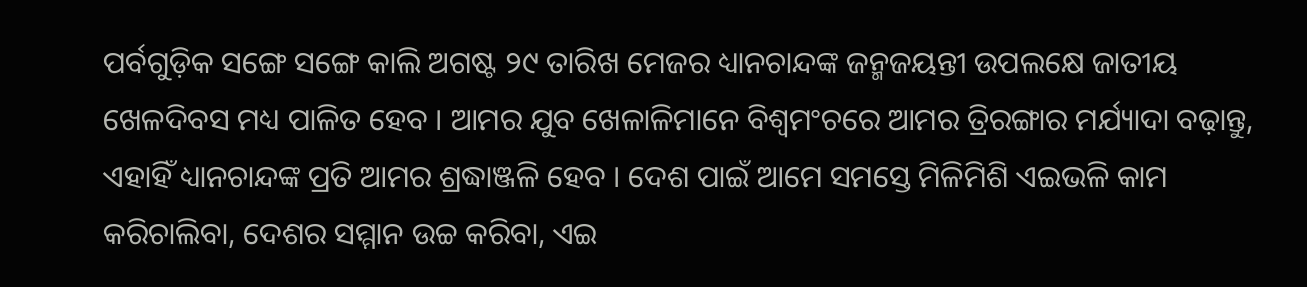ପର୍ବଗୁଡ଼ିକ ସଙ୍ଗେ ସଙ୍ଗେ କାଲି ଅଗଷ୍ଟ ୨୯ ତାରିଖ ମେଜର ଧ୍ୟାନଚାନ୍ଦଙ୍କ ଜନ୍ମଜୟନ୍ତୀ ଉପଲକ୍ଷେ ଜାତୀୟ ଖେଳଦିବସ ମଧ୍ୟ ପାଳିତ ହେବ । ଆମର ଯୁବ ଖେଳାଳିମାନେ ବିଶ୍ୱମଂଚରେ ଆମର ତ୍ରିରଙ୍ଗାର ମର୍ଯ୍ୟାଦା ବଢ଼ାନ୍ତୁ, ଏହାହିଁ ଧ୍ୟାନଚାନ୍ଦଙ୍କ ପ୍ରତି ଆମର ଶ୍ରଦ୍ଧାଞ୍ଜଳି ହେବ । ଦେଶ ପାଇଁ ଆମେ ସମସ୍ତେ ମିଳିମିଶି ଏଇଭଳି କାମ କରିଚାଲିବା, ଦେଶର ସମ୍ମାନ ଉଚ୍ଚ କରିବା, ଏଇ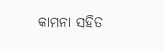କାମନା ସହିତ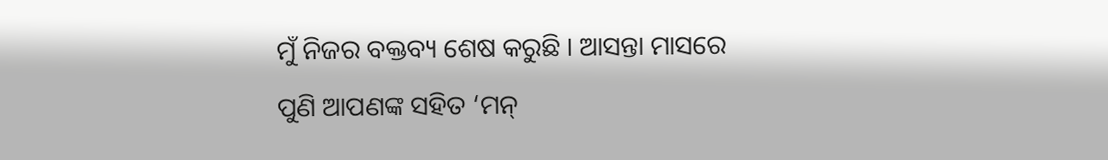ମୁଁ ନିଜର ବକ୍ତବ୍ୟ ଶେଷ କରୁଛି । ଆସନ୍ତା ମାସରେ ପୁଣି ଆପଣଙ୍କ ସହିତ ‘ମନ୍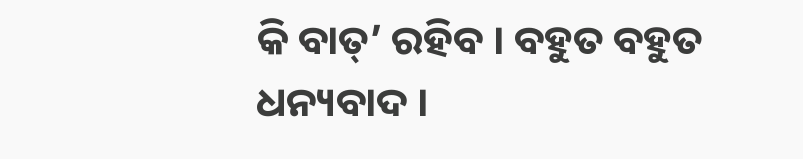କି ବାତ୍’ ରହିବ । ବହୁତ ବହୁତ ଧନ୍ୟବାଦ ।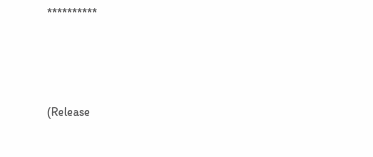**********



(Release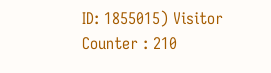ID: 1855015) Visitor Counter : 210